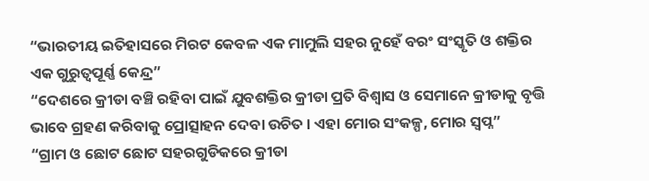“ଭାରତୀୟ ଇତିହାସରେ ମିରଟ କେବଳ ଏକ ମାମୁଲି ସହର ନୁହେଁ ବରଂ ସଂସ୍କୃତି ଓ ଶକ୍ତିର ଏକ ଗୁରୁତ୍ୱପୂର୍ଣ୍ଣ କେନ୍ଦ୍ର”
“ଦେଶରେ କ୍ରୀଡା ବଞ୍ଚି ରହିବା ପାଇଁ ଯୁବଶକ୍ତିର କ୍ରୀଡା ପ୍ରତି ବିଶ୍ୱାସ ଓ ସେମାନେ କ୍ରୀଡାକୁ ବୃତ୍ତି ଭାବେ ଗ୍ରହଣ କରିବାକୁ ପ୍ରୋତ୍ସାହନ ଦେବା ଉଚିତ । ଏହା ମୋର ସଂକଳ୍ପ, ମୋର ସ୍ୱପ୍ନ”
“ଗ୍ରାମ ଓ ଛୋଟ ଛୋଟ ସହରଗୁଡିକରେ କ୍ରୀଡା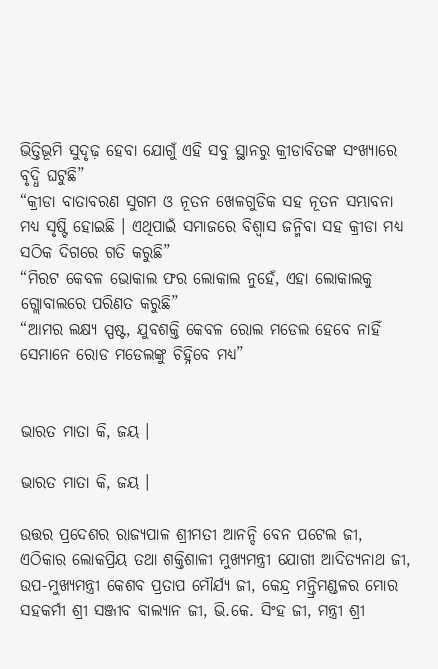ଭିତ୍ତିଭୂମି ସୁଦୃଢ଼ ହେବା ଯୋଗୁଁ ଏହି ସବୁ ସ୍ଥାନରୁ କ୍ରୀଡାବିତଙ୍କ ସଂଖ୍ୟାରେ ବୃଦ୍ଧି ଘଟୁଛି”
“କ୍ରୀଡା ବାତାବରଣ ସୁଗମ ଓ ନୂତନ ଖେଳଗୁଡିକ ସହ ନୂତନ ସମ୍ଭାବନା ମଧ୍ୟ ସୃଷ୍ଟି ହୋଇଛି । ଏଥିପାଇଁ ସମାଜରେ ବିଶ୍ୱାସ ଜନ୍ମିବା ସହ କ୍ରୀଡା ମଧ୍ୟ ସଠିକ ଦିଗରେ ଗତି କରୁଛି”
“ମିରଟ କେବଳ ଭୋକାଲ ଫର ଲୋକାଲ ନୁହେଁ, ଏହା ଲୋକାଲକୁ ଗ୍ଲୋବାଲରେ ପରିଣତ କରୁଛି”
“ଆମର ଲକ୍ଷ୍ୟ ସ୍ପଷ୍ଟ, ଯୁବଶକ୍ତି କେବଳ ରୋଲ ମଡେଲ ହେବେ ନାହିଁ ସେମାନେ ରୋଡ ମଡେଲଙ୍କୁ ଚିହ୍ନିବେ ମଧ୍ୟ”


ଭାରତ ମାତା କି, ଜୟ ।

ଭାରତ ମାତା କି, ଜୟ ।

ଉତ୍ତର ପ୍ରଦେଶର ରାଜ୍ୟପାଳ ଶ୍ରୀମତୀ ଆନନ୍ଦି ବେନ ପଟେଲ ଜୀ, ଏଠିକାର ଲୋକପ୍ରିୟ ତଥା ଶକ୍ତିଶାଳୀ ମୁଖ୍ୟମନ୍ତ୍ରୀ ଯୋଗୀ ଆଦିତ୍ୟନାଥ ଜୀ, ଉପ-ମୁଖ୍ୟମନ୍ତ୍ରୀ କେଶବ ପ୍ରତାପ ମୌର୍ଯ୍ୟ ଜୀ, କେନ୍ଦ୍ର ମନ୍ତ୍ରିମଣ୍ଡଳର ମୋର ସହକର୍ମୀ ଶ୍ରୀ ସଞ୍ଜୀବ ବାଲ୍ୟାନ ଜୀ, ଭି.କେ. ସିଂହ ଜୀ, ମନ୍ତ୍ରୀ ଶ୍ରୀ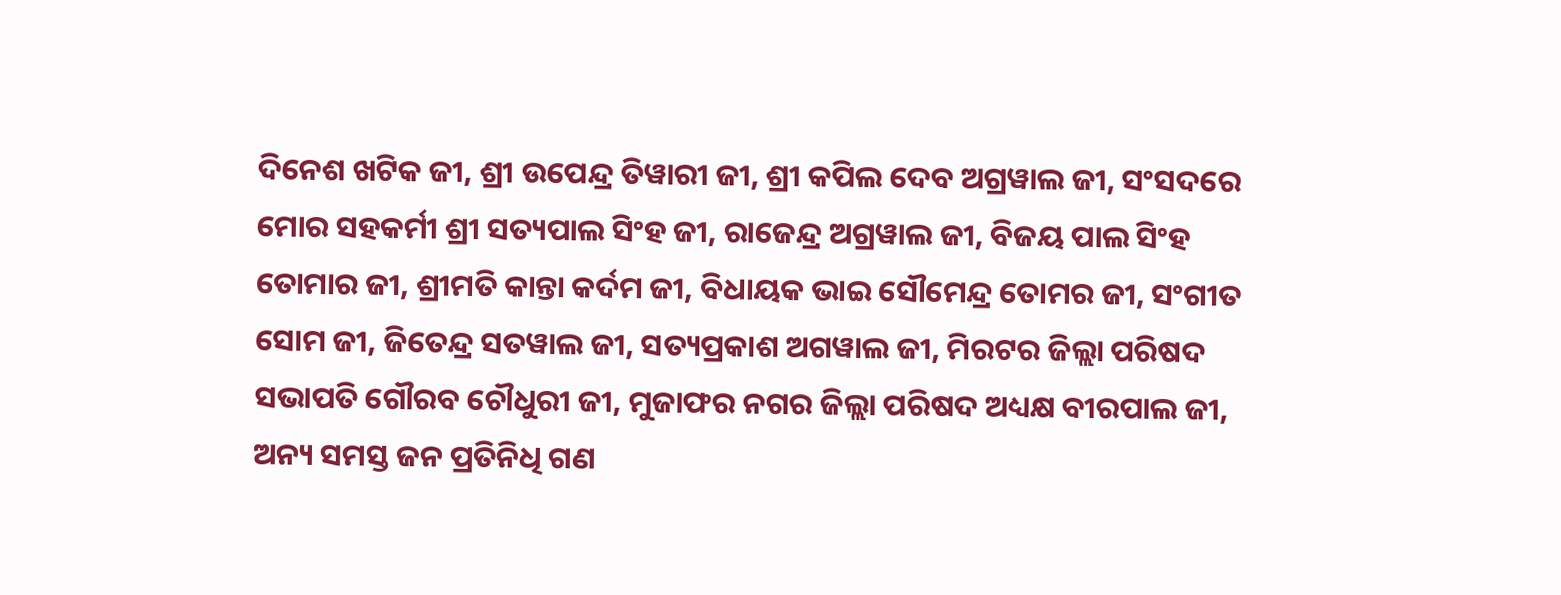ଦିନେଶ ଖଟିକ ଜୀ, ଶ୍ରୀ ଉପେନ୍ଦ୍ର ତିୱାରୀ ଜୀ, ଶ୍ରୀ କପିଲ ଦେବ ଅଗ୍ରୱାଲ ଜୀ, ସଂସଦରେ ମୋର ସହକର୍ମୀ ଶ୍ରୀ ସତ୍ୟପାଲ ସିଂହ ଜୀ, ରାଜେନ୍ଦ୍ର ଅଗ୍ରୱାଲ ଜୀ, ବିଜୟ ପାଲ ସିଂହ ତୋମାର ଜୀ, ଶ୍ରୀମତି କାନ୍ତା କର୍ଦମ ଜୀ, ବିଧାୟକ ଭାଇ ସୌମେନ୍ଦ୍ର ତୋମର ଜୀ, ସଂଗୀତ ସୋମ ଜୀ, ଜିତେନ୍ଦ୍ର ସତୱାଲ ଜୀ, ସତ୍ୟପ୍ରକାଶ ଅଗୱାଲ ଜୀ, ମିରଟର ଜିଲ୍ଲା ପରିଷଦ ସଭାପତି ଗୌରବ ଚୌଧୁରୀ ଜୀ, ମୁଜାଫର ନଗର ଜିଲ୍ଲା ପରିଷଦ ଅଧ୍ୟକ୍ଷ ବୀରପାଲ ଜୀ, ଅନ୍ୟ ସମସ୍ତ ଜନ ପ୍ରତିନିଧି ଗଣ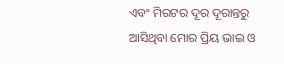ଏବଂ ମିରଟର ଦୂର ଦୂରାନ୍ତରୁ ଆସିଥିବା ମୋର ପ୍ରିୟ ଭାଇ ଓ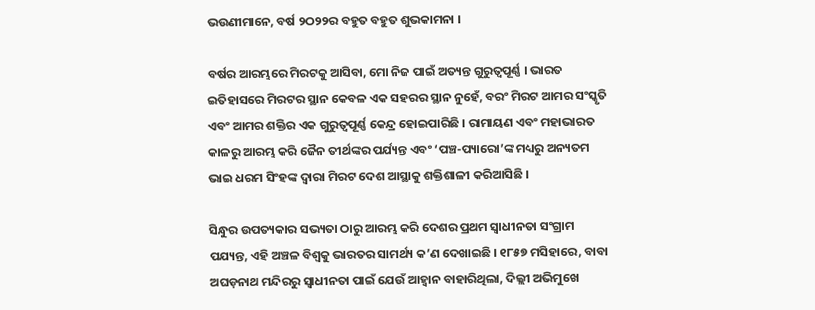ଭଉଣୀମାନେ, ବର୍ଷ ୨ଠ୨୨ର ବହୁତ ବହୁତ ଶୁଭକାମନା ।

ବର୍ଷର ଆରମ୍ଭରେ ମିରଟକୁ ଆସିବା, ମୋ ନିଜ ପାଇଁ ଅତ୍ୟନ୍ତ ଗୁରୁତ୍ୱପୂର୍ଣ୍ଣ । ଭାରତ ଇତିହାସରେ ମିରଟର ସ୍ଥାନ କେବଳ ଏକ ସହରର ସ୍ଥାନ ନୁହେଁ, ବରଂ ମିରଟ ଆମର ସଂସ୍କୃତି ଏବଂ ଆମର ଶକ୍ତିର ଏକ ଗୁରୁତ୍ୱପୂର୍ଣ୍ଣ କେନ୍ଦ୍ର ହୋଇପାରିଛି । ରାମାୟଣ ଏବଂ ମହାଭାରତ କାଳରୁ ଆରମ୍ଭ କରି ଜୈନ ତୀର୍ଥଙ୍କର ପର୍ଯ୍ୟନ୍ତ ଏବଂ ‘ପଞ୍ଚ-ପ୍ୟାରୋ’ଙ୍କ ମଧ୍ୟରୁ ଅନ୍ୟତମ ଭାଇ ଧରମ ସିଂହଙ୍କ ଦ୍ୱାରା ମିରଟ ଦେଶ ଆସ୍ଥାକୁ ଶକ୍ତିଶାଳୀ କରିଆସିଛି ।

ସିନ୍ଧୁର ଉପତ୍ୟକାର ସଭ୍ୟତା ଠାରୁ ଆରମ୍ଭ କରି ଦେଶର ପ୍ରଥମ ସ୍ୱାଧୀନତା ସଂଗ୍ରାମ ପଯ୍ୟନ୍ତ, ଏହି ଅଞ୍ଚଳ ବିଶ୍ୱକୁ ଭାରତର ସାମର୍ଥ୍ୟ କ’ଣ ଦେଖାଇଛି । ୧୮୫୭ ମସିହାରେ, ବାବା ଅଘଡ଼ନାଥ ମନ୍ଦିରରୁ ସ୍ୱାଧୀନତା ପାଇଁ ଯେଉଁ ଆହ୍ୱାନ ବାହାରିଥିଲା, ଦିଲ୍ଲୀ ଅଭିମୁଖେ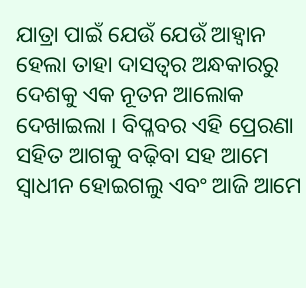ଯାତ୍ରା ପାଇଁ ଯେଉଁ ଯେଉଁ ଆହ୍ୱାନ ହେଲା ତାହା ଦାସତ୍ୱର ଅନ୍ଧକାରରୁ ଦେଶକୁ ଏକ ନୂତନ ଆଲୋକ ଦେଖାଇଲା । ବିପ୍ଳବର ଏହି ପ୍ରେରଣା ସହିତ ଆଗକୁ ବଢ଼ିବା ସହ ଆମେ ସ୍ୱାଧୀନ ହୋଇଗଲୁ ଏବଂ ଆଜି ଆମେ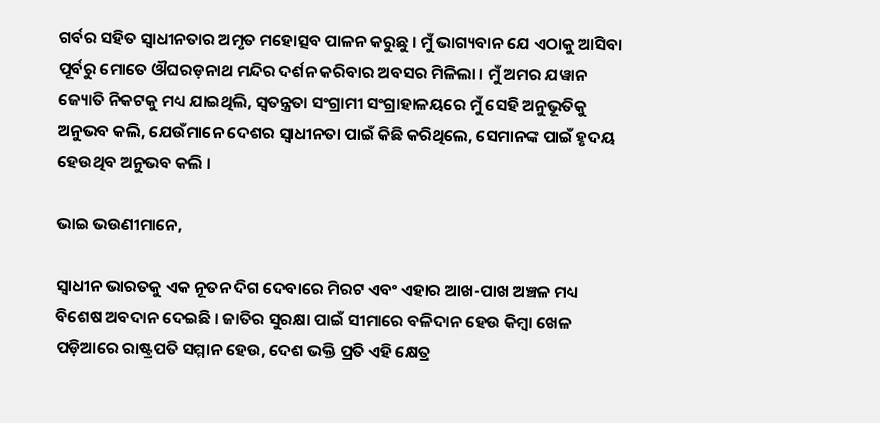ଗର୍ବର ସହିତ ସ୍ୱାଧୀନତାର ଅମୃତ ମହୋତ୍ସବ ପାଳନ କରୁଛୁ । ମୁଁ ଭାଗ୍ୟବାନ ଯେ ଏଠାକୁ ଆସିବା ପୂର୍ବରୁ ମୋତେ ଔଘରଡ଼ନାଥ ମନ୍ଦିର ଦର୍ଶନ କରିବାର ଅବସର ମିଳିଲା । ମୁଁ ଅମର ଯୱାନ ଜ୍ୟୋତି ନିକଟକୁ ମଧ୍ୟ ଯାଇଥିଲି, ସ୍ୱତନ୍ତ୍ରତା ସଂଗ୍ରାମୀ ସଂଗ୍ରାହାଳୟରେ ମୁଁ ସେହି ଅନୁଭୂତିକୁ ଅନୁଭବ କଲି, ଯେଉଁମାନେ ଦେଶର ସ୍ୱାଧୀନତା ପାଇଁ କିଛି କରିଥିଲେ, ସେମାନଙ୍କ ପାଇଁ ହୃଦୟ ହେଉଥିବ ଅନୁଭବ କଲି ।

ଭାଇ ଭଉଣୀମାନେ,

ସ୍ୱାଧୀନ ଭାରତକୁ ଏକ ନୂତନ ଦିଗ ଦେବାରେ ମିରଟ ଏବଂ ଏହାର ଆଖ-ପାଖ ଅଞ୍ଚଳ ମଧ୍ୟ ବିଶେଷ ଅବଦାନ ଦେଇଛି । ଜାତିର ସୁରକ୍ଷା ପାଇଁ ସୀମାରେ ବଳିଦାନ ହେଉ କିମ୍ବା ଖେଳ ପଡ଼ିଆରେ ରାଷ୍ଟ୍ରପତି ସମ୍ମାନ ହେଉ, ଦେଶ ଭକ୍ତି ପ୍ରତି ଏହି କ୍ଷେତ୍ର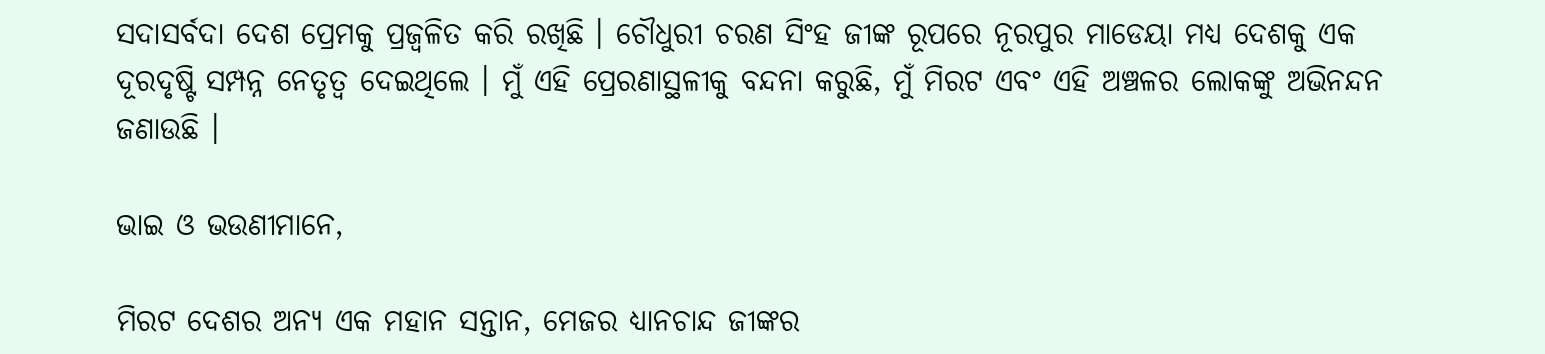ସଦାସର୍ବଦା ଦେଶ ପ୍ରେମକୁ ପ୍ରଜ୍ୱଳିତ କରି ରଖିଛି । ଚୌଧୁରୀ ଚରଣ ସିଂହ ଜୀଙ୍କ ରୂପରେ ନୂରପୁର ମାଡେୟା ମଧ୍ୟ ଦେଶକୁ ଏକ ଦୂରଦୃଷ୍ଟି ସମ୍ପନ୍ନ ନେତୃତ୍ୱ ଦେଇଥିଲେ । ମୁଁ ଏହି ପ୍ରେରଣାସ୍ଥଳୀକୁ ବନ୍ଦନା କରୁଛି, ମୁଁ ମିରଟ ଏବଂ ଏହି ଅଞ୍ଚଳର ଲୋକଙ୍କୁ ଅଭିନନ୍ଦନ ଜଣାଉଛି ।

ଭାଇ ଓ ଭଉଣୀମାନେ,

ମିରଟ ଦେଶର ଅନ୍ୟ ଏକ ମହାନ ସନ୍ତାନ, ମେଜର ଧ୍ୟାନଚାନ୍ଦ ଜୀଙ୍କର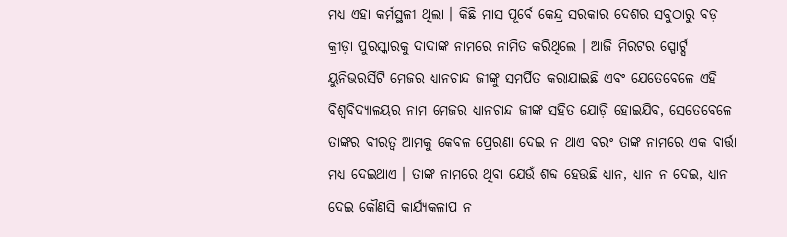ମଧ୍ୟ ଏହା କର୍ମସ୍ଥଳୀ ଥିଲା । କିଛି ମାସ ପୂର୍ବେ କେନ୍ଦ୍ର ସରକାର ଦେଶର ସବୁଠାରୁ ବଡ଼ କ୍ରୀଡ଼ା ପୁରସ୍କାରକୁ ଦାଦାଙ୍କ ନାମରେ ନାମିତ କରିଥିଲେ । ଆଜି ମିରଟର ସ୍ପୋର୍ଟ୍ସ ୟୁନିଭରର୍ସିଟି ମେଜର ଧ୍ୟାନଚାନ୍ଦ ଜୀଙ୍କୁ ସମର୍ପିତ କରାଯାଇଛି ଏବଂ ଯେତେବେଳେ ଏହି ବିଶ୍ୱବିଦ୍ୟାଳୟର ନାମ ମେଜର ଧ୍ୟାନଚାନ୍ଦ ଜୀଙ୍କ ସହିତ ଯୋଡ଼ି ହୋଇଯିବ, ସେତେବେଳେ ତାଙ୍କର ବୀରତ୍ୱ ଆମକୁ କେବଳ ପ୍ରେରଣା ଦେଇ ନ ଥାଏ ବରଂ ତାଙ୍କ ନାମରେ ଏକ ବାର୍ତ୍ତା ମଧ୍ୟ ଦେଇଥାଏ । ତାଙ୍କ ନାମରେ ଥିବା ଯେଉଁ ଶବ୍ଦ ହେଉଛି ଧ୍ୟାନ, ଧ୍ୟାନ ନ ଦେଇ, ଧ୍ୟାନ ଦେଇ କୌଣସି କାର୍ଯ୍ୟକଳାପ ନ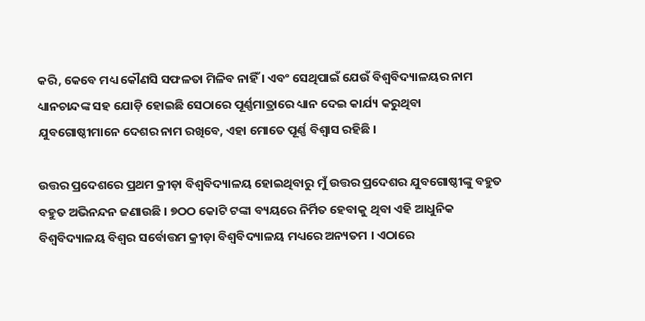କରି, କେବେ ମଧ୍ୟ କୌଣସି ସଫଳତା ମିଳିବ ନାହିଁ । ଏବଂ ସେଥିପାଇଁ ଯେଉଁ ବିଶ୍ୱବିଦ୍ୟାଳୟର ନାମ ଧ୍ୟାନଚାନ୍ଦଙ୍କ ସହ ଯୋଡ଼ି ହୋଇଛି ସେଠାରେ ପୂର୍ଣ୍ଣମାତ୍ରାରେ ଧ୍ୟାନ ଦେଇ କାର୍ଯ୍ୟ କରୁଥିବା ଯୁବଗୋଷ୍ଠୀମାନେ ଦେଶର ନାମ ରଖିବେ, ଏହା ମୋତେ ପୂର୍ଣ୍ଣ ବିଶ୍ୱାସ ରହିଛି ।

ଉତ୍ତର ପ୍ରଦେଶରେ ପ୍ରଥମ କ୍ରୀଡ଼ା ବିଶ୍ୱବିଦ୍ୟାଳୟ ହୋଇଥିବାରୁ ମୁଁ ଉତ୍ତର ପ୍ରଦେଶର ଯୁବଗୋଷ୍ଠୀଙ୍କୁ ବହୁତ ବହୁତ ଅଭିନନ୍ଦନ ଜଣାଉଛି । ୭ଠଠ କୋଟି ଟଙ୍କା ବ୍ୟୟରେ ନିର୍ମିତ ହେବାକୁ ଥିବା ଏହି ଆଧୁନିକ ବିଶ୍ୱବିଦ୍ୟାଳୟ ବିଶ୍ୱର ସର୍ବୋତ୍ତମ କ୍ରୀଡ଼ା ବିଶ୍ୱବିଦ୍ୟାଳୟ ମଧ୍ୟରେ ଅନ୍ୟତମ । ଏଠାରେ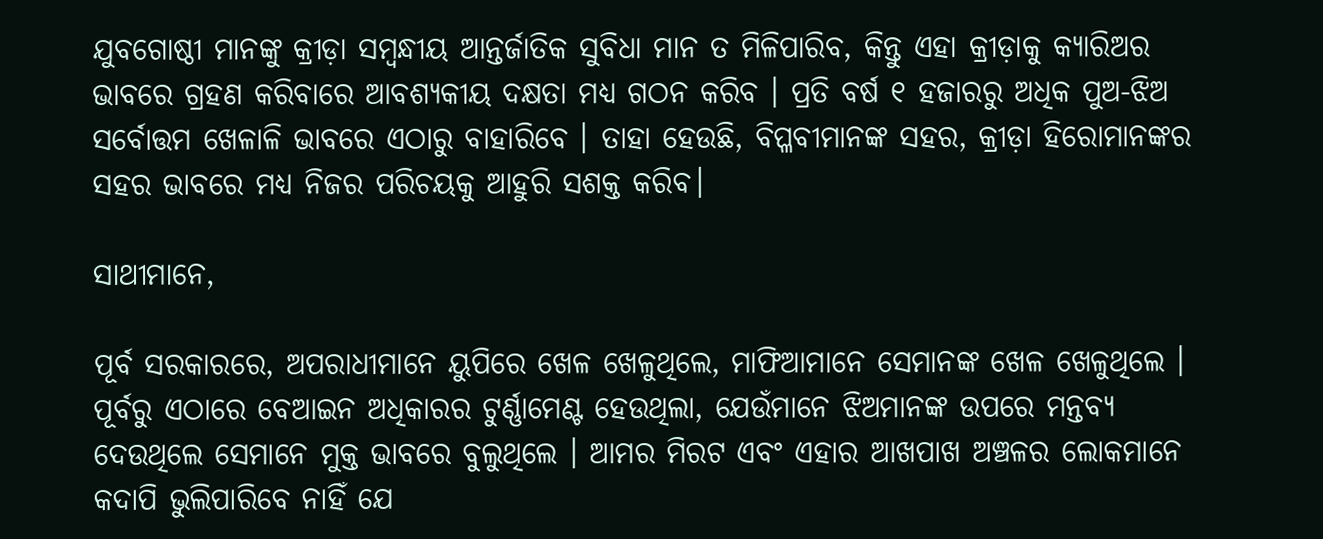ଯୁବଗୋଷ୍ଠୀ ମାନଙ୍କୁ କ୍ରୀଡ଼ା ସମ୍ବନ୍ଧୀୟ ଆନ୍ତର୍ଜାତିକ ସୁବିଧା ମାନ ତ ମିଳିପାରିବ, କିନ୍ତୁ ଏହା କ୍ରୀଡ଼ାକୁ କ୍ୟାରିଅର ଭାବରେ ଗ୍ରହଣ କରିବାରେ ଆବଶ୍ୟକୀୟ ଦକ୍ଷତା ମଧ୍ୟ ଗଠନ କରିବ । ପ୍ରତି ବର୍ଷ ୧ ହଜାରରୁ ଅଧିକ ପୁଅ-ଝିଅ ସର୍ବୋତ୍ତମ ଖେଳାଳି ଭାବରେ ଏଠାରୁ ବାହାରିବେ । ତାହା ହେଉଛି, ବିପ୍ଳବୀମାନଙ୍କ ସହର, କ୍ରୀଡ଼ା ହିରୋମାନଙ୍କର ସହର ଭାବରେ ମଧ୍ୟ ନିଜର ପରିଚୟକୁ ଆହୁରି ସଶକ୍ତ କରିବ।

ସାଥୀମାନେ,

ପୂର୍ବ ସରକାରରେ, ଅପରାଧୀମାନେ ୟୁପିରେ ଖେଳ ଖେଳୁଥିଲେ, ମାଫିଆମାନେ ସେମାନଙ୍କ ଖେଳ ଖେଳୁଥିଲେ । ପୂର୍ବରୁ ଏଠାରେ ବେଆଇନ ଅଧିକାରର ଟୁର୍ଣ୍ଣାମେଣ୍ଟ ହେଉଥିଲା, ଯେଉଁମାନେ ଝିଅମାନଙ୍କ ଉପରେ ମନ୍ତବ୍ୟ ଦେଉଥିଲେ ସେମାନେ ମୁକ୍ତ ଭାବରେ ବୁଲୁଥିଲେ । ଆମର ମିରଟ ଏବଂ ଏହାର ଆଖପାଖ ଅଞ୍ଚଳର ଲୋକମାନେ କଦାପି ଭୁଲିପାରିବେ ନାହିଁ ଯେ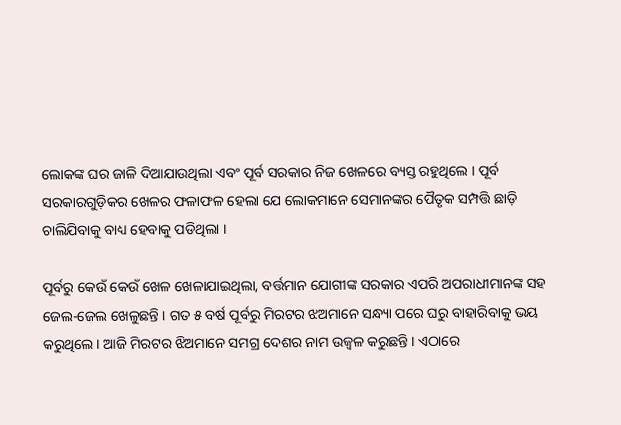ଲୋକଙ୍କ ଘର ଜାଳି ଦିଆଯାଉଥିଲା ଏବଂ ପୂର୍ବ ସରକାର ନିଜ ଖେଳରେ ବ୍ୟସ୍ତ ରହୁଥିଲେ । ପୂର୍ବ ସରକାରଗୁଡ଼ିକର ଖେଳର ଫଳାଫଳ ହେଲା ଯେ ଲୋକମାନେ ସେମାନଙ୍କର ପୈତୃକ ସମ୍ପତ୍ତି ଛାଡ଼ି ଚାଲିଯିବାକୁ ବାଧ୍ୟ ହେବାକୁ ପଡିଥିଲା ।

ପୂର୍ବରୁ କେଉଁ କେଉଁ ଖେଳ ଖେଳାଯାଇଥିଲା, ବର୍ତ୍ତମାନ ଯୋଗୀଙ୍କ ସରକାର ଏପରି ଅପରାଧୀମାନଙ୍କ ସହ ଜେଲ-ଜେଲ ଖେଳୁଛନ୍ତି । ଗତ ୫ ବର୍ଷ ପୂର୍ବରୁ ମିରଟର ଝଅମାନେ ସନ୍ଧ୍ୟା ପରେ ଘରୁ ବାହାରିବାକୁ ଭୟ କରୁଥିଲେ । ଆଜି ମିରଟର ଝିଅମାନେ ସମଗ୍ର ଦେଶର ନାମ ଉଜ୍ୱଳ କରୁଛନ୍ତି । ଏଠାରେ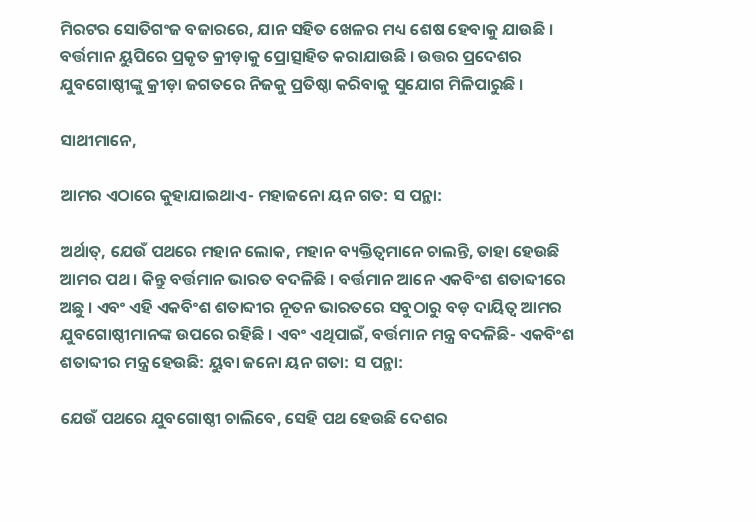ମିରଟର ସୋତିଗଂଜ ବଜାରରେ, ଯାନ ସହିତ ଖେଳର ମଧ୍ୟ ଶେଷ ହେବାକୁ ଯାଉଛି । ବର୍ତ୍ତମାନ ୟୁପିରେ ପ୍ରକୃତ କ୍ରୀଡ଼ାକୁ ପ୍ରୋତ୍ସାହିତ କରାଯାଉଛି । ଉତ୍ତର ପ୍ରଦେଶର ଯୁବଗୋଷ୍ଠୀଙ୍କୁ କ୍ରୀଡ଼ା ଜଗତରେ ନିଜକୁ ପ୍ରତିଷ୍ଠା କରିବାକୁ ସୁଯୋଗ ମିଳିପାରୁଛି ।

ସାଥୀମାନେ,

ଆମର ଏଠାରେ କୁହାଯାଇଥାଏ- ମହାଜନୋ ୟନ ଗତ: ସ ପନ୍ଥା:

ଅର୍ଥାତ୍, ଯେଉଁ ପଥରେ ମହାନ ଲୋକ, ମହାନ ବ୍ୟକ୍ତିତ୍ୱମାନେ ଚାଲନ୍ତି, ତାହା ହେଉଛି ଆମର ପଥ । କିନ୍ତୁ ବର୍ତ୍ତମାନ ଭାରତ ବଦଳିଛି । ବର୍ତ୍ତମାନ ଆନେ ଏକବିଂଶ ଶତାବ୍ଦୀରେ ଅଛୁ । ଏବଂ ଏହି ଏକବିଂଶ ଶତାବ୍ଦୀର ନୂତନ ଭାରତରେ ସବୁଠାରୁ ବଡ଼ ଦାୟିତ୍ୱ ଆମର ଯୁବଗୋଷ୍ଠୀମାନଙ୍କ ଉପରେ ରହିଛି । ଏବଂ ଏଥିପାଇଁ, ବର୍ତ୍ତମାନ ମନ୍ତ୍ର ବଦଳିଛି- ଏକବିଂଶ ଶତାବ୍ଦୀର ମନ୍ତ୍ର ହେଉଛି: ୟୁବା ଜନୋ ୟନ ଗତା: ସ ପନ୍ଥା:

ଯେଉଁ ପଥରେ ଯୁବଗୋଷ୍ଠୀ ଚାଲିବେ, ସେହି ପଥ ହେଉଛି ଦେଶର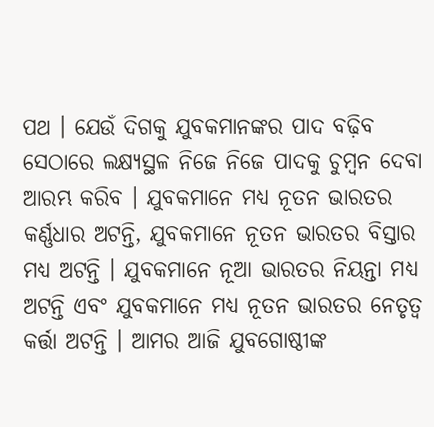ପଥ । ଯେଉଁ ଦିଗକୁ ଯୁବକମାନଙ୍କର ପାଦ ବଢ଼ିବ ସେଠାରେ ଲକ୍ଷ୍ୟସ୍ଥଳ ନିଜେ ନିଜେ ପାଦକୁ ଚୁମ୍ବନ ଦେବା ଆରମ୍ଭ କରିବ । ଯୁବକମାନେ ମଧ୍ୟ ନୂତନ ଭାରତର କର୍ଣ୍ଣଧାର ଅଟନ୍ତି, ଯୁବକମାନେ ନୂତନ ଭାରତର ବିସ୍ତାର ମଧ୍ୟ ଅଟନ୍ତି । ଯୁବକମାନେ ନୂଆ ଭାରତର ନିୟନ୍ତା ମଧ୍ୟ ଅଟନ୍ତି ଏବଂ ଯୁବକମାନେ ମଧ୍ୟ ନୂତନ ଭାରତର ନେତୃତ୍ୱ କର୍ତ୍ତା ଅଟନ୍ତି । ଆମର ଆଜି ଯୁବଗୋଷ୍ଠୀଙ୍କ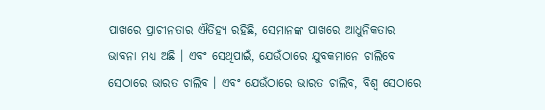ପାଖରେ ପ୍ରାଚୀନତାର ଐତିହ୍ୟ ରହିଛି, ସେମାନଙ୍କ ପାଖରେ ଆଧୁନିକତାର ଭାବନା ମଧ୍ୟ ଅଛି । ଏବଂ ସେଥିପାଇଁ, ଯେଉଁଠାରେ ଯୁବକମାନେ ଚାଲିବେ ସେଠାରେ ଭାରତ ଚାଲିବ । ଏବଂ ଯେଉଁଠାରେ ଭାରତ ଚାଲିବ, ବିଶ୍ୱ ସେଠାରେ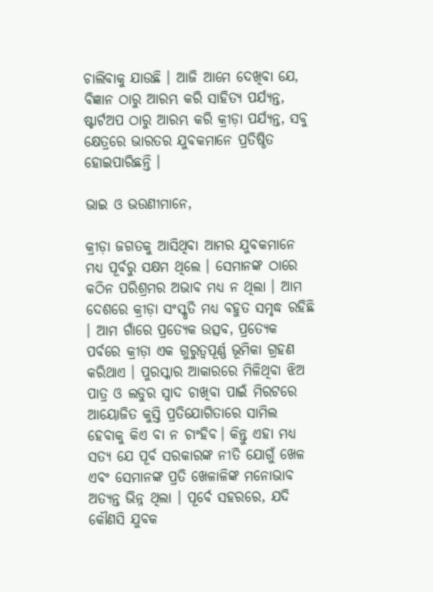ଚାଲିବାକୁ ଯାଉଛି । ଆଜି ଆମେ ଦେଖିବା ଯେ, ବିଜ୍ଞାନ ଠାରୁ ଆରମ୍ଭ କରି ସାହିତ୍ୟ ପର୍ଯ୍ୟନ୍ତ, ଷ୍ଟାର୍ଟଅପ ଠାରୁ ଆରମ୍ଭ କରି କ୍ରୀଡ଼ା ପର୍ଯ୍ୟନ୍ତ, ସବୁ କ୍ଷେତ୍ରରେ ଭାରତର ଯୁବକମାନେ ପ୍ରତିଷ୍ଠିତ ହୋଇପାରିଛନ୍ତି ।

ଭାଇ ଓ ଭଉଣୀମାନେ,

କ୍ରୀଡ଼ା ଜଗତକୁ ଆସିଥିବା ଆମର ଯୁବକମାନେ ମଧ୍ୟ ପୂର୍ବରୁ ସକ୍ଷମ ଥିଲେ । ସେମାନଙ୍କ ଠାରେ କଠିନ ପରିଶ୍ରମର ଅଭାବ ମଧ୍ୟ ନ ଥିଲା । ଆମ ଦେଶରେ କ୍ରୀଡ଼ା ସଂସ୍କୃତି ମଧ୍ୟ ବହୁତ ସମୃଦ୍ଧ ରହିଛି । ଆମ ଗାଁରେ ପ୍ରତ୍ୟେକ ଉତ୍ସବ, ପ୍ରତ୍ୟେକ ପର୍ବରେ କ୍ରୀଡ଼ା ଏକ ଗୁରୁତ୍ୱପୂର୍ଣ୍ଣ ଭୂମିକା ଗ୍ରହଣ କରିଥାଏ । ପୁରସ୍କାର ଆକାରରେ ମିଳିଥିବା ଝିଅ ପାତ୍ର ଓ ଲଡୁର ସ୍ୱାଦ ଚାଖିବା ପାଇଁ ମିରଟରେ ଆୟୋଜିତ କୁସ୍ତି ପ୍ରତିଯୋଗିତାରେ ସାମିଲ ହେବାକୁ କିଏ ବା ନ ଚାଂହିବ। କିନ୍ତୁ ଏହା ମଧ୍ୟ ସତ୍ୟ ଯେ ପୂର୍ବ ସରକାରଙ୍କ ନୀତି ଯୋଗୁଁ ଖେଳ ଏବଂ ସେମାନଙ୍କ ପ୍ରତି ଖେଳାଳିଙ୍କ ମନୋଭାବ ଅତ୍ୟନ୍ତ ଭିନ୍ନ ଥିଲା । ପୂର୍ବେ ସହରରେ, ଯଦି କୌଣସି ଯୁବକ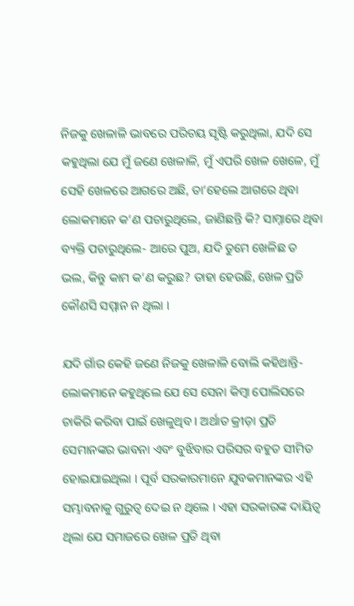ନିଜକୁ ଖେଳାଳି ଭାବରେ ପରିଚୟ ସୃଷ୍ଟି କରୁଥିଲା, ଯଦି ସେ କହୁଥିଲା ଯେ ମୁଁ ଜଣେ ଖେଳାଳି, ମୁଁ ଏପରି ଖେଳ ଖେଳେ, ମୁଁ ସେହି ଖେଳରେ ଆଗରେ ଅଛି, ତା’ହେଲେ ଆଗରେ ଥିବା ଲୋକମାନେ କ’ଣ ପଚାରୁଥିଲେ, ଜାଣିଛନ୍ତି କି? ସାମ୍ନାରେ ଥିବା ବ୍ୟକ୍ତି ପଚାରୁଥିଲେ- ଆରେ ପୁଅ, ଯଦି ତୁମେ ଖେଳିଛ ତ ଭଲ, କିନ୍ତୁ କାମ କ’ଣ କରୁଛ? ତାହା ହେଉଛି, ଖେଳ ପ୍ରତି କୌଣସି ସମ୍ମାନ ନ ଥିଲା ।

ଯଦି ଗାଁର କେହି ଜଣେ ନିଜକୁ ଖେଳାଳି ବୋଲି କହିଥାନ୍ତି- ଲୋକମାନେ କହୁଥିଲେ ଯେ ସେ ସେନା କିମ୍ବା ପୋଲିସରେ ଚାକିରି କରିବା ପାଇଁ ଖେଳୁଥିବ । ଅର୍ଥାତ କ୍ରୀଡ଼ା ପ୍ରତି ସେମାନଙ୍କର ଭାବନା ଏବଂ ବୁଝିବାର ପରିସର ବହୁତ ସୀମିତ ହୋଇଯାଇଥିଲା । ପୂର୍ବ ସରକାରମାନେ ଯୁବକମାନଙ୍କର ଏହି ସମ୍ଭାବନାକୁ ଗୁରୁତ୍ୱ ଦେଇ ନ ଥିଲେ । ଏହା ସରକାରଙ୍କ ଦାୟିତ୍ୱ ଥିଲା ଯେ ସମାଜରେ ଖେଳ ପ୍ରତି ଥିବା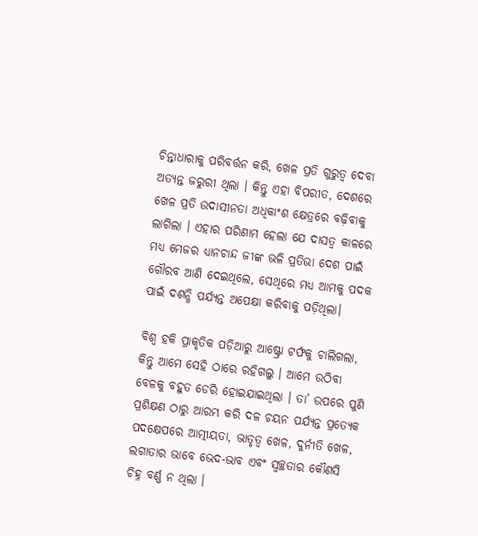ଚିନ୍ତାଧାରାକୁ ପରିବର୍ତ୍ତନ କରି, ଖେଳ ପ୍ରତି ଗୁରୁତ୍ୱ ଦେବା ଅତ୍ୟନ୍ତ ଜରୁରୀ ଥିଲା । କିନ୍ତୁ ଏହା ବିପରୀତ, ଦେଶରେ ଖେଳ ପ୍ରତି ଉଦାସୀନତା ଅଧିକାଂଶ କ୍ଷେତ୍ରରେ ବଢ଼ିବାକୁ ଲାଗିଲା । ଏହାର ପରିଣାମ ହେଲା ଯେ ଦାସତ୍ୱ କାଳରେ ମଧ୍ୟ ମେଜର ଧ୍ୟାନଚାନ୍ଦ ଜୀଙ୍କ ଭଳି ପ୍ରତିଭା ଦେଶ ପାଇଁ ଗୌରବ ଆଣି ଦେଇଥିଲେ, ସେଥିରେ ମଧ୍ୟ ଆମକୁ ପଦକ ପାଇଁ ଦଶନ୍ଧି ପର୍ଯ୍ୟନ୍ତ ଅପେକ୍ଷା କରିବାକୁ ପଡ଼ିଥିଲା।

ବିଶ୍ୱ ହକି ପ୍ରାକୃତିକ ପଡ଼ିଆରୁ ଆଷ୍ଟ୍ରୋ ଟର୍ଫକୁ ଚାଲିଗଲା, କିନ୍ତୁ ଆମେ ସେହି ଠାରେ ରହିଗଲୁ । ଆମେ ଉଠିବା ବେଳକୁ ବହୁତ ଡେରି ହୋଇଯାଇଥିଲା । ତା’ ଉପରେ ପୁଣି ପ୍ରଶିକ୍ଷଣ ଠାରୁ ଆରମ୍ଭ କରି ଦଳ ଚୟନ ପର୍ଯ୍ୟନ୍ତ ପ୍ରତ୍ୟେକ ପଦକ୍ଷେପରେ ଆତ୍ମୀୟତା, ଭାତୃତ୍ୱ ଖେଳ, ଦୁର୍ନୀତି ଖେଳ, ଲଗାତାର ଭାବେ ଭେଦ-ଭାବ ଏବଂ ସ୍ୱଚ୍ଛତାର କୌଣସି ଚିହ୍ନ ବର୍ଣ୍ଣ ନ ଥିଲା ।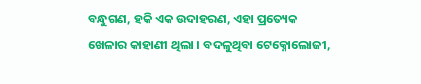ବନ୍ଧୁଗଣ, ହକି ଏକ ଉଦାହରଣ, ଏହା ପ୍ରତ୍ୟେକ ଖେଳାର କାହାଣୀ ଥିଲା । ବଦଳୁଥିବା ଟେକ୍ନୋଲୋଜୀ,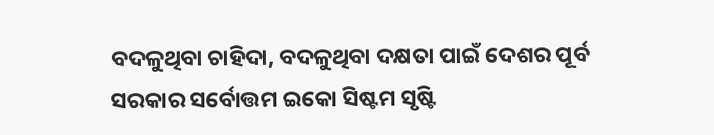ବଦଳୁଥିବା ଚାହିଦା, ବଦଳୁଥିବା ଦକ୍ଷତା ପାଇଁ ଦେଶର ପୂର୍ବ ସରକାର ସର୍ବୋତ୍ତମ ଇକୋ ସିଷ୍ଟମ ସୃଷ୍ଟି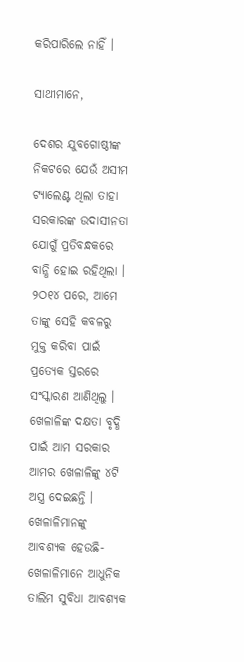କରିପାରିଲେ ନାହିଁ ।

ସାଥୀମାନେ,

ଦେଶର ଯୁବଗୋଷ୍ଠୀଙ୍କ ନିକଟରେ ଯେଉଁ ଅସୀମ ଟ୍ୟାଲେଣ୍ଟ ଥିଲା ତାହା ସରକାରଙ୍କ ଉଦାସୀନତା ଯୋଗୁଁ ପ୍ରତିବନ୍ଧକରେ ବାନ୍ଧି ହୋଇ ରହିଥିଲା । ୨ଠ୧୪ ପରେ, ଆମେ ତାଙ୍କୁ ସେହି କବଳରୁ ମୁକ୍ତ କରିବା ପାଇଁ ପ୍ରତ୍ୟେକ ସ୍ତରରେ ସଂସ୍କାରଣ ଆଣିଥିଲୁ । ଖେଳାଳିଙ୍କ ଦକ୍ଷତା ବୃଦ୍ଧି ପାଇଁ ଆମ ସରକାର ଆମର ଖେଳାଳିଙ୍କୁ ୪ଟି ଅସ୍ତ୍ର ଦେଇଛନ୍ତି । ଖେଳାଳିମାନଙ୍କୁ ଆବଶ୍ୟକ ହେଉଛି- ଖେଳାଳିମାନେ ଆଧୁନିକ ତାଲିମ ସୁବିଧା ଆବଶ୍ୟକ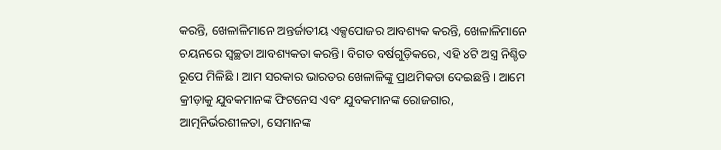କରନ୍ତି, ଖେଳାଳିମାନେ ଅନ୍ତର୍ଜାତୀୟ ଏକ୍ସପୋଜର ଆବଶ୍ୟକ କରନ୍ତି, ଖେଳାଳିମାନେ ଚୟନରେ ସ୍ୱଚ୍ଛତା ଆବଶ୍ୟକତା କରନ୍ତି। ବିଗତ ବର୍ଷଗୁଡ଼ିକରେ, ଏହି ୪ଟି ଅସ୍ତ୍ର ନିଶ୍ଚିତ ରୂପେ ମିଳିଛି । ଆମ ସରକାର ଭାରତର ଖେଳାଳିଙ୍କୁ ପ୍ରାଥମିକତା ଦେଇଛନ୍ତି । ଆମେ କ୍ରୀଡ଼ାକୁ ଯୁବକମାନଙ୍କ ଫିଟନେସ ଏବଂ ଯୁବକମାନଙ୍କ ରୋଜଗାର, ଆତ୍ମନିର୍ଭରଶୀଳତା, ସେମାନଙ୍କ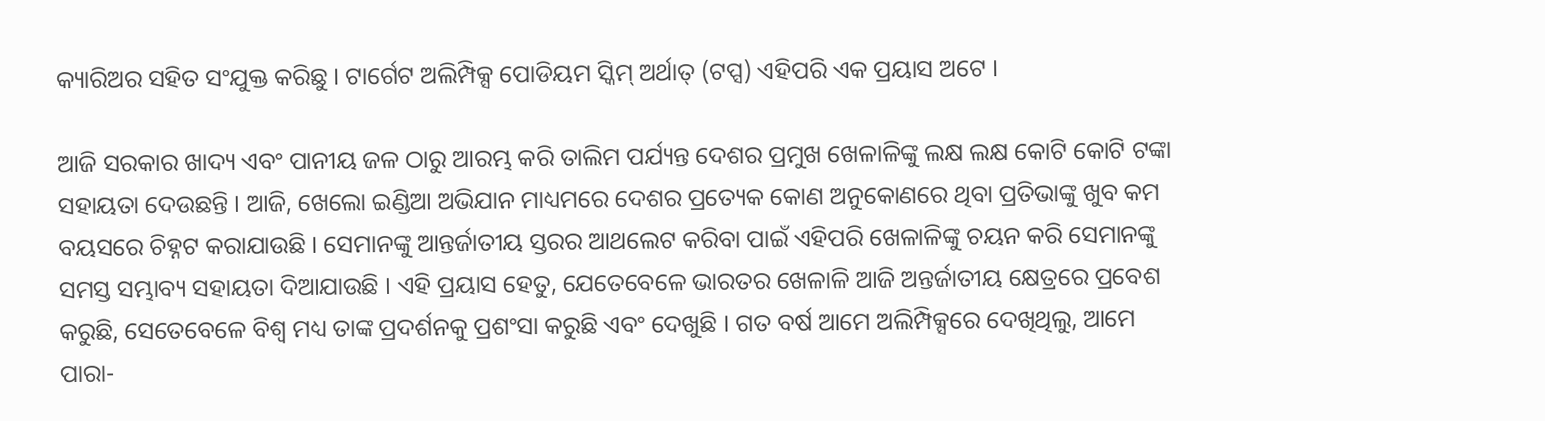କ୍ୟାରିଅର ସହିତ ସଂଯୁକ୍ତ କରିଛୁ । ଟାର୍ଗେଟ ଅଲିମ୍ପିକ୍ସ ପୋଡିୟମ ସ୍କିମ୍ ଅର୍ଥାତ୍ (ଟପ୍ସ) ଏହିପରି ଏକ ପ୍ରୟାସ ଅଟେ ।

ଆଜି ସରକାର ଖାଦ୍ୟ ଏବଂ ପାନୀୟ ଜଳ ଠାରୁ ଆରମ୍ଭ କରି ତାଲିମ ପର୍ଯ୍ୟନ୍ତ ଦେଶର ପ୍ରମୁଖ ଖେଳାଳିଙ୍କୁ ଲକ୍ଷ ଲକ୍ଷ କୋଟି କୋଟି ଟଙ୍କା ସହାୟତା ଦେଉଛନ୍ତି । ଆଜି, ଖେଲୋ ଇଣ୍ଡିଆ ଅଭିଯାନ ମାଧ୍ୟମରେ ଦେଶର ପ୍ରତ୍ୟେକ କୋଣ ଅନୁକୋଣରେ ଥିବା ପ୍ରତିଭାଙ୍କୁ ଖୁବ କମ ବୟସରେ ଚିହ୍ନଟ କରାଯାଉଛି । ସେମାନଙ୍କୁ ଆନ୍ତର୍ଜାତୀୟ ସ୍ତରର ଆଥଲେଟ କରିବା ପାଇଁ ଏହିପରି ଖେଳାଳିଙ୍କୁ ଚୟନ କରି ସେମାନଙ୍କୁ ସମସ୍ତ ସମ୍ଭାବ୍ୟ ସହାୟତା ଦିଆଯାଉଛି । ଏହି ପ୍ରୟାସ ହେତୁ, ଯେତେବେଳେ ଭାରତର ଖେଳାଳି ଆଜି ଅନ୍ତର୍ଜାତୀୟ କ୍ଷେତ୍ରରେ ପ୍ରବେଶ କରୁଛି, ସେତେବେଳେ ବିଶ୍ୱ ମଧ୍ୟ ତାଙ୍କ ପ୍ରଦର୍ଶନକୁ ପ୍ରଶଂସା କରୁଛି ଏବଂ ଦେଖୁଛି । ଗତ ବର୍ଷ ଆମେ ଅଲିମ୍ପିକ୍ସରେ ଦେଖିଥିଲୁ, ଆମେ ପାରା-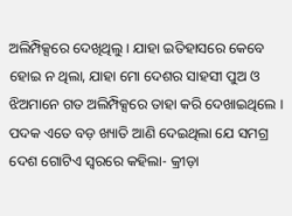ଅଲିମ୍ପିକ୍ସରେ ଦେଖିଥିଲୁ । ଯାହା ଇତିହାସରେ କେବେ ହୋଇ ନ ଥିଲା, ଯାହା ମୋ ଦେଶର ସାହସୀ ପୁଅ ଓ ଝିଅମାନେ ଗତ ଅଲିମ୍ପିକ୍ସରେ ତାହା କରି ଦେଖାଇଥିଲେ । ପଦକ ଏତେ ବଡ଼ ଖ୍ୟାତି ଆଣି ଦେଇଥିଲା ଯେ ସମଗ୍ର ଦେଶ ଗୋଟିଏ ସ୍ୱରରେ କହିଲା- କ୍ରୀଡ଼ା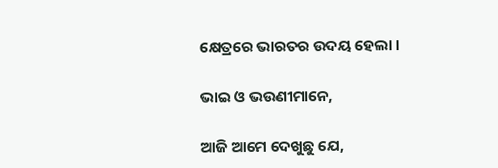କ୍ଷେତ୍ରରେ ଭାରତର ଉଦୟ ହେଲା ।

ଭାଇ ଓ ଭଉଣୀମାନେ,

ଆଜି ଆମେ ଦେଖୁଛୁ ଯେ,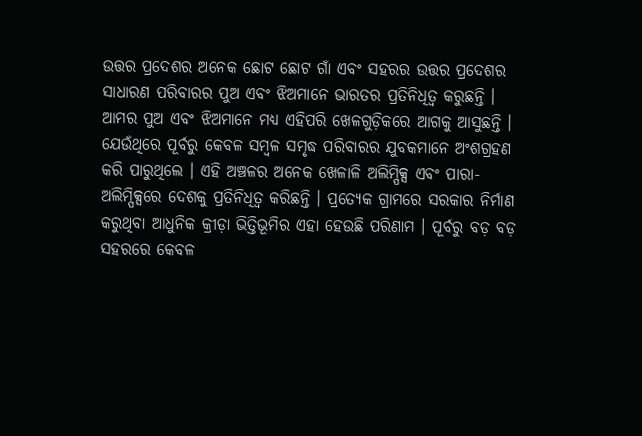ଉତ୍ତର ପ୍ରଦେଶର ଅନେକ ଛୋଟ ଛୋଟ ଗାଁ ଏବଂ ସହରର ଉତ୍ତର ପ୍ରଦେଶର ସାଧାରଣ ପରିବାରର ପୁଅ ଏବଂ ଝିଅମାନେ ଭାରତର ପ୍ରତିନିଧିତ୍ୱ କରୁଛନ୍ତି । ଆମର ପୁଅ ଏବଂ ଝିଅମାନେ ମଧ୍ୟ ଏହିପରି ଖେଳଗୁଡ଼ିକରେ ଆଗକୁ ଆସୁଛନ୍ତି । ଯେଉଁଥିରେ ପୂର୍ବରୁ କେବଳ ସମ୍ବଳ ସମୃଦ୍ଧ ପରିବାରର ଯୁବକମାନେ ଅଂଶଗ୍ରହଣ କରି ପାରୁଥିଲେ । ଏହି ଅଞ୍ଚଳର ଅନେକ ଖେଳାଳି ଅଲିମ୍ପିକ୍ସ ଏବଂ ପାରା-ଅଲିମ୍ପିକ୍ସରେ ଦେଶକୁ ପ୍ରତିନିଧିତ୍ୱ କରିଛନ୍ତି । ପ୍ରତ୍ୟେକ ଗ୍ରାମରେ ସରକାର ନିର୍ମାଣ କରୁଥିବା ଆଧୁନିକ କ୍ରୀଡ଼ା ଭିତ୍ତିଭୂମିର ଏହା ହେଉଛି ପରିଣାମ । ପୂର୍ବରୁ ବଡ଼ ବଡ଼ ସହରରେ କେବଳ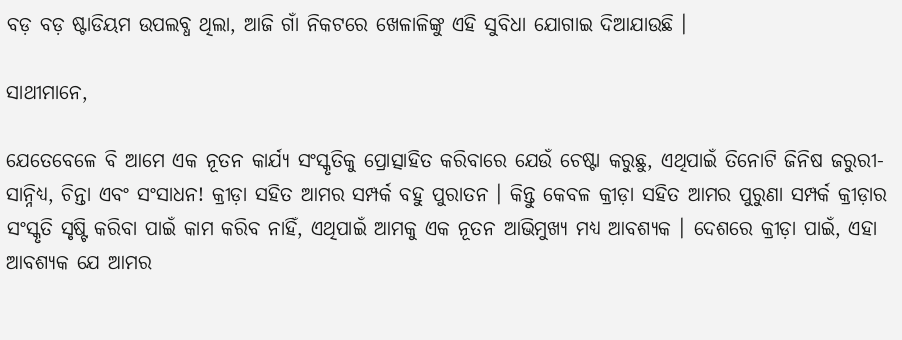ବଡ଼ ବଡ଼ ଷ୍ଟାଡିୟମ ଉପଲବ୍ଧ ଥିଲା, ଆଜି ଗାଁ ନିକଟରେ ଖେଳାଳିଙ୍କୁ ଏହି ସୁବିଧା ଯୋଗାଇ ଦିଆଯାଉଛି ।

ସାଥୀମାନେ,

ଯେତେବେଳେ ବି ଆମେ ଏକ ନୂତନ କାର୍ଯ୍ୟ ସଂସ୍କୃତିକୁ ପ୍ରୋତ୍ସାହିତ କରିବାରେ ଯେଉଁ ଚେଷ୍ଟା କରୁଛୁ, ଏଥିପାଇଁ ତିନୋଟି ଜିନିଷ ଜରୁରୀ- ସାନ୍ନିଧ୍ୟ, ଚିନ୍ତା ଏବଂ ସଂସାଧନ! କ୍ରୀଡ଼ା ସହିତ ଆମର ସମ୍ପର୍କ ବହୁ ପୁରାତନ । କିନ୍ତୁ କେବଳ କ୍ରୀଡ଼ା ସହିତ ଆମର ପୁରୁଣା ସମ୍ପର୍କ କ୍ରୀଡ଼ାର ସଂସ୍କୃତି ସୃଷ୍ଟି କରିବା ପାଇଁ କାମ କରିବ ନାହିଁ, ଏଥିପାଇଁ ଆମକୁ ଏକ ନୂତନ ଆଭିମୁଖ୍ୟ ମଧ୍ୟ ଆବଶ୍ୟକ । ଦେଶରେ କ୍ରୀଡ଼ା ପାଇଁ, ଏହା ଆବଶ୍ୟକ ଯେ ଆମର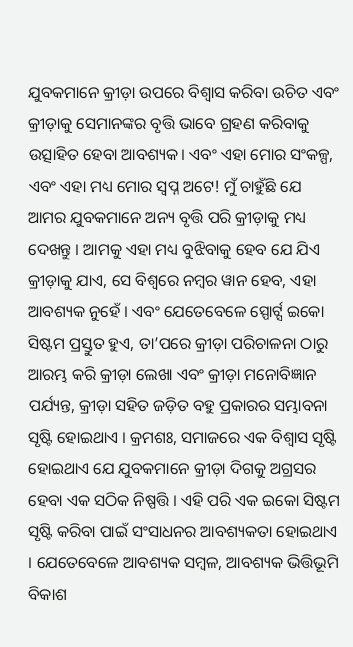ଯୁବକମାନେ କ୍ରୀଡ଼ା ଉପରେ ବିଶ୍ୱାସ କରିବା ଉଚିତ ଏବଂ କ୍ରୀଡ଼ାକୁ ସେମାନଙ୍କର ବୃତ୍ତି ଭାବେ ଗ୍ରହଣ କରିବାକୁ ଉତ୍ସାହିତ ହେବା ଆବଶ୍ୟକ। ଏବଂ ଏହା ମୋର ସଂକଳ୍ପ, ଏବଂ ଏହା ମଧ୍ୟ ମୋର ସ୍ୱପ୍ନ ଅଟେ! ମୁଁ ଚାହୁଁଛି ଯେ ଆମର ଯୁବକମାନେ ଅନ୍ୟ ବୃତ୍ତି ପରି କ୍ରୀଡ଼ାକୁ ମଧ୍ୟ ଦେଖନ୍ତୁ । ଆମକୁ ଏହା ମଧ୍ୟ ବୁଝିବାକୁ ହେବ ଯେ ଯିଏ କ୍ରୀଡ଼ାକୁ ଯାଏ, ସେ ବିଶ୍ୱରେ ନମ୍ବର ୱାନ ହେବ, ଏହା ଆବଶ୍ୟକ ନୁହେଁ । ଏବଂ ଯେତେବେଳେ ସ୍ପୋର୍ଟ୍ସ ଇକୋ ସିଷ୍ଟମ ପ୍ରସ୍ତୁତ ହୁଏ, ତା’ପରେ କ୍ରୀଡ଼ା ପରିଚାଳନା ଠାରୁ ଆରମ୍ଭ କରି କ୍ରୀଡ଼ା ଲେଖା ଏବଂ କ୍ରୀଡ଼ା ମନୋବିଜ୍ଞାନ ପର୍ଯ୍ୟନ୍ତ, କ୍ରୀଡ଼ା ସହିତ ଜଡ଼ିତ ବହୁ ପ୍ରକାରର ସମ୍ଭାବନା ସୃଷ୍ଟି ହୋଇଥାଏ । କ୍ରମଶଃ, ସମାଜରେ ଏକ ବିଶ୍ୱାସ ସୃଷ୍ଟି ହୋଇଥାଏ ଯେ ଯୁବକମାନେ କ୍ରୀଡ଼ା ଦିଗକୁ ଅଗ୍ରସର ହେବା ଏକ ସଠିକ ନିଷ୍ପତ୍ତି । ଏହି ପରି ଏକ ଇକୋ ସିଷ୍ଟମ ସୃଷ୍ଟି କରିବା ପାଇଁ ସଂସାଧନର ଆବଶ୍ୟକତା ହୋଇଥାଏ । ଯେତେବେଳେ ଆବଶ୍ୟକ ସମ୍ବଳ, ଆବଶ୍ୟକ ଭିତ୍ତିଭୂମି ବିକାଶ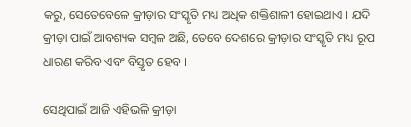କରୁ, ସେତେବେଳେ କ୍ରୀଡ଼ାର ସଂସ୍କୃତି ମଧ୍ୟ ଅଧିକ ଶକ୍ତିଶାଳୀ ହୋଇଥାଏ । ଯଦି କ୍ରୀଡ଼ା ପାଇଁ ଆବଶ୍ୟକ ସମ୍ବଳ ଅଛି, ତେବେ ଦେଶରେ କ୍ରୀଡ଼ାର ସଂସ୍କୃତି ମଧ୍ୟ ରୂପ ଧାରଣ କରିବ ଏବଂ ବିସ୍ତୃତ ହେବ ।

ସେଥିପାଇଁ ଆଜି ଏହିଭଳି କ୍ରୀଡ଼ା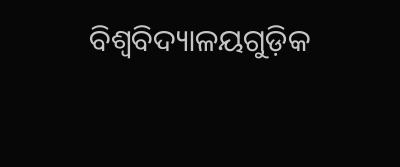ବିଶ୍ୱବିଦ୍ୟାଳୟଗୁଡ଼ିକ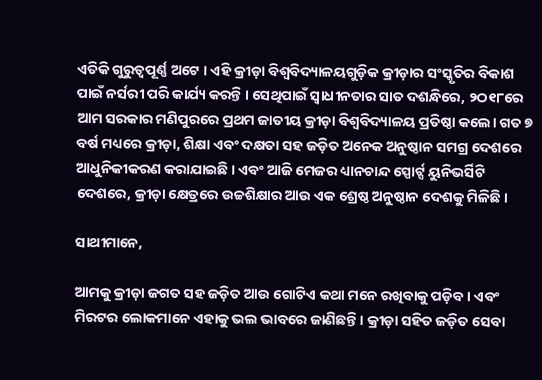ଏତିକି ଗୁରୁତ୍ୱପୂର୍ଣ୍ଣ ଅଟେ । ଏହି କ୍ରୀଡ଼ା ବିଶ୍ୱବିଦ୍ୟାଳୟଗୁଡ଼ିକ କ୍ରୀଡ଼ାର ସଂସ୍କୃତିର ବିକାଶ ପାଇଁ ନର୍ସରୀ ପରି କାର୍ଯ୍ୟ କରନ୍ତି । ସେଥିପାଇଁ ସ୍ୱାଧୀନତାର ସାତ ଦଶନ୍ଧିରେ, ୨ଠ୧୮ରେ ଆମ ସରକାର ମଣିପୁରରେ ପ୍ରଥମ ଜାତୀୟ କ୍ରୀଡ଼ା ବିଶ୍ୱବିଦ୍ୟାଳୟ ପ୍ରତିଷ୍ଠା କଲେ। ଗତ ୭ ବର୍ଷ ମଧ୍ୟରେ କ୍ରୀଡ଼ା, ଶିକ୍ଷା ଏବଂ ଦକ୍ଷତା ସହ ଜଡ଼ିତ ଅନେକ ଅନୁଷ୍ଠାନ ସମଗ୍ର ଦେଶରେ ଆଧୁନିକୀକରଣ କରାଯାଇଛି । ଏବଂ ଆଜି ମେଜର ଧ୍ୟାନଚାନ୍ଦ ସ୍ପୋର୍ଟ୍ସ ୟୁନିଭର୍ସିଟି ଦେଶରେ, କ୍ରୀଡ଼ା କ୍ଷେତ୍ରରେ ଉଚ୍ଚଶିକ୍ଷାର ଆଉ ଏକ ଶ୍ରେଷ୍ଠ ଅନୁଷ୍ଠାନ ଦେଶକୁ ମିଳିଛି ।

ସାଥୀମାନେ,

ଆମକୁ କ୍ରୀଡ଼ା ଜଗତ ସହ ଜଡ଼ିତ ଆଉ ଗୋଟିଏ କଥା ମନେ ରଖିବାକୁ ପଡ଼ିବ । ଏବଂ ମିରଟର ଲୋକମାନେ ଏହାକୁ ଭଲ ଭାବରେ ଜାଣିଛନ୍ତି । କ୍ରୀଡ଼ା ସହିତ ଜଡ଼ିତ ସେବା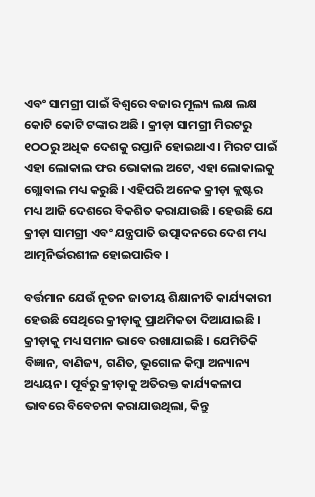ଏବଂ ସାମଗ୍ରୀ ପାଇଁ ବିଶ୍ୱରେ ବଜାର ମୂଲ୍ୟ ଲକ୍ଷ ଲକ୍ଷ କୋଟି କୋଟି ଟଙ୍କାର ଅଛି । କ୍ରୀଡ଼ା ସାମଗ୍ରୀ ମିରଟରୁ ୧ଠଠରୁ ଅଧିକ ଦେଶକୁ ରପ୍ତାନି ହୋଇଥାଏ । ମିରଟ ପାଇଁ ଏହା ଲୋକାଲ ଫର ଭୋକାଲ ଅଟେ, ଏହା ଲୋକାଲକୁ ଗ୍ଲୋବାଲ ମଧ୍ୟ କରୁଛି । ଏହିପରି ଅନେକ କ୍ରୀଡ଼ା କ୍ଲଷ୍ଟର ମଧ୍ୟ ଆଜି ଦେଶରେ ବିକଶିତ କରାଯାଉଛି । ହେଉଛି ଯେ କ୍ରୀଡ଼ା ସାମଗ୍ରୀ ଏବଂ ଯନ୍ତ୍ରପାତି ଉତ୍ପାଦନରେ ଦେଶ ମଧ୍ୟ ଆତ୍ମନିର୍ଭରଶୀଳ ହୋଇପାରିବ ।

ବର୍ତ୍ତମାନ ଯେଉଁ ନୂତନ ଜାତୀୟ ଶିକ୍ଷାନୀତି କାର୍ଯ୍ୟକାରୀ ହେଉଛି ସେଥିରେ କ୍ରୀଡ଼ାକୁ ପ୍ରାଥମିକତା ଦିଆଯାଇଛି । କ୍ରୀଡ଼ାକୁ ମଧ୍ୟ ସମାନ ଭାବେ ରଖାଯାଇଛି । ଯେମିତିକି ବିଜ୍ଞାନ, ବାଣିଜ୍ୟ, ଗଣିତ, ଭୂଗୋଳ କିମ୍ବା ଅନ୍ୟାନ୍ୟ ଅଧ୍ୟୟନ। ପୂର୍ବରୁ କ୍ରୀଡ଼ାକୁ ଅତିରକ୍ତ କାର୍ଯ୍ୟକଳାପ ଭାବରେ ବିବେଚନା କରାଯାଉଥିଲା, କିନ୍ତୁ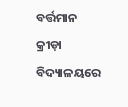ବର୍ତ୍ତମାନ କ୍ରୀଡ଼ା ବିଦ୍ୟାଳୟରେ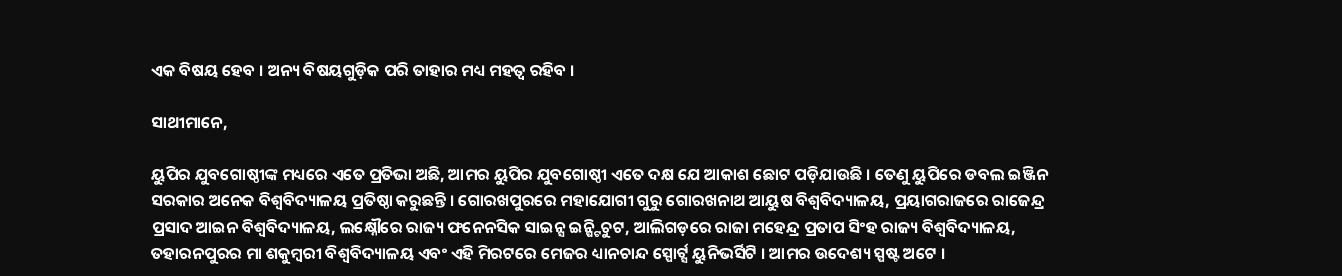ଏକ ବିଷୟ ହେବ । ଅନ୍ୟ ବିଷୟଗୁଡ଼ିକ ପରି ତାହାର ମଧ୍ୟ ମହତ୍ୱ ରହିବ ।

ସାଥୀମାନେ,

ୟୁପିର ଯୁବଗୋଷ୍ଠୀଙ୍କ ମଧ୍ୟରେ ଏତେ ପ୍ରତିଭା ଅଛି, ଆମର ୟୁପିର ଯୁବଗୋଷ୍ଠୀ ଏତେ ଦକ୍ଷ ଯେ ଆକାଶ ଛୋଟ ପଡ଼ିଯାଉଛି । ତେଣୁ ୟୁପିରେ ଡବଲ ଇଞ୍ଜିନ ସରକାର ଅନେକ ବିଶ୍ୱବିଦ୍ୟାଳୟ ପ୍ରତିଷ୍ଠା କରୁଛନ୍ତି । ଗୋରଖପୁରରେ ମହାଯୋଗୀ ଗୁରୁ ଗୋରଖନାଥ ଆୟୁଷ ବିଶ୍ୱବିଦ୍ୟାଳୟ, ପ୍ରୟାଗରାଜରେ ରାଜେନ୍ଦ୍ର ପ୍ରସାଦ ଆଇନ ବିଶ୍ୱବିଦ୍ୟାଳୟ, ଲକ୍ଷ୍ନୌରେ ରାଜ୍ୟ ଫନେନସିକ ସାଇନ୍ସ ଇନ୍ଷ୍ଟିଚୁଟ, ଆଲିଗଡ଼ରେ ରାଜା ମହେନ୍ଦ୍ର ପ୍ରତାପ ସିଂହ ରାଜ୍ୟ ବିଶ୍ୱବିଦ୍ୟାଳୟ, ତହାରନପୁରର ମା ଶକୁମ୍ବରୀ ବିଶ୍ୱବିଦ୍ୟାଳୟ ଏବଂ ଏହି ମିରଟରେ ମେଜର ଧ୍ୟାନଚାନ୍ଦ ସ୍ପୋର୍ଟ୍ସ ୟୁନିଭର୍ସିଟି । ଆମର ଉଦେଶ୍ୟ ସ୍ପଷ୍ଟ ଅଟେ ।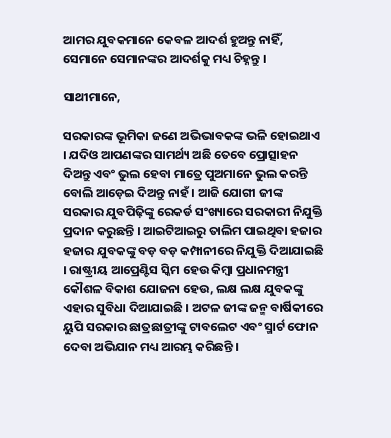ଆମର ଯୁବକମାନେ କେବଳ ଆଦର୍ଶ ହୁଅନ୍ତୁ ନାହିଁ, ସେମାନେ ସେମାନଙ୍କର ଆଦର୍ଶକୁ ମଧ୍ୟ ଚିହ୍ନନ୍ତୁ ।

ସାଥୀମାନେ,

ସରକାରଙ୍କ ଭୂମିକା ଜଣେ ଅଭିଭାବକଙ୍କ ଭଳି ହୋଇଥାଏ । ଯଦିଓ ଆପଣଙ୍କର ସାମର୍ଥ୍ୟ ଅଛି ତେବେ ପ୍ରୋତ୍ସାହନ ଦିଅନ୍ତୁ ଏବଂ ଭୁଲ ହେବା ମାତ୍ରେ ପୁଅମାନେ ଭୁଲ କରନ୍ତି ବୋଲି ଆଡ଼େଇ ଦିଅନ୍ତୁ ନାହଁ । ଆଜି ଯୋଗୀ ଜୀଙ୍କ ସରକାର ଯୁବପିଢ଼ିଙ୍କୁ ରେକର୍ଡ ସଂଖ୍ୟାରେ ସରକାରୀ ନିଯୁକ୍ତି ପ୍ରଦାନ କରୁଛନ୍ତି । ଆଇଟିଆଇରୁ ତାଲିମ ପାଇଥିବା ହଜାର ହଜାର ଯୁବକଙ୍କୁ ବଡ଼ ବଡ଼ କମ୍ପାନୀରେ ନିଯୁକ୍ତି ଦିଆଯାଇଛି । ରାଷ୍ଟ୍ରୀୟ ଆପ୍ରେଣ୍ଟିସ ସ୍କିମ ହେଉ କିମ୍ବା ପ୍ରଧାନମନ୍ତ୍ରୀ କୌଶଳ ବିକାଶ ଯୋଜନା ହେଉ, ଲକ୍ଷ ଲକ୍ଷ ଯୁବକଙ୍କୁ ଏହାର ସୁବିଧା ଦିଆଯାଇଛି । ଅଟଳ ଜୀଙ୍କ ଜନ୍ମ ବାର୍ଷିକୀରେ ୟୁପି ସରକାର ଛାତ୍ରଛାତ୍ରୀଙ୍କୁ ଟାବଲେଟ ଏବଂ ସ୍ମାର୍ଟ ଫୋନ ଦେବା ଅଭିଯାନ ମଧ୍ୟ ଆରମ୍ଭ କରିଛନ୍ତି ।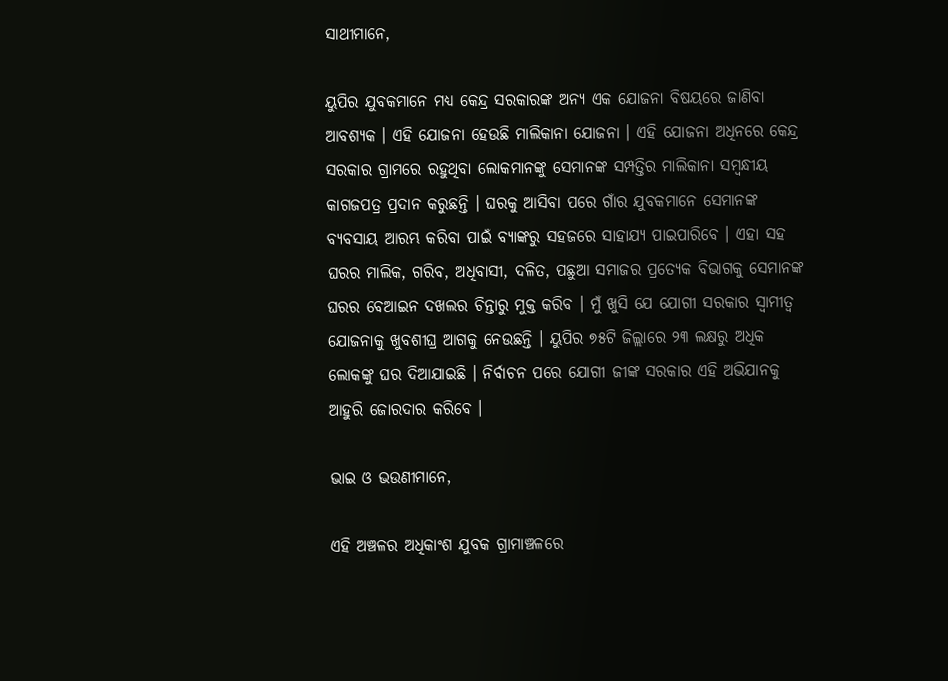ସାଥୀମାନେ,

ୟୁପିର ଯୁବକମାନେ ମଧ୍ୟ କେନ୍ଦ୍ର ସରକାରଙ୍କ ଅନ୍ୟ ଏକ ଯୋଜନା ବିଷୟରେ ଜାଣିବା ଆବଶ୍ୟକ । ଏହି ଯୋଜନା ହେଉଛି ମାଲିକାନା ଯୋଜନା । ଏହି ଯୋଜନା ଅଧିନରେ କେନ୍ଦ୍ର ସରକାର ଗ୍ରାମରେ ରହୁଥିବା ଲୋକମାନଙ୍କୁ ସେମାନଙ୍କ ସମ୍ପତ୍ତିର ମାଲିକାନା ସମ୍ବନ୍ଧୀୟ କାଗଜପତ୍ର ପ୍ରଦାନ କରୁଛନ୍ତି । ଘରକୁ ଆସିବା ପରେ ଗାଁର ଯୁବକମାନେ ସେମାନଙ୍କ ବ୍ୟବସାୟ ଆରମ୍ଭ କରିବା ପାଇଁ ବ୍ୟାଙ୍କରୁ ସହଜରେ ସାହାଯ୍ୟ ପାଇପାରିବେ । ଏହା ସହ ଘରର ମାଲିକ, ଗରିବ, ଅଧିବାସୀ, ଦଳିତ, ପଛୁଆ ସମାଜର ପ୍ରତ୍ୟେକ ବିଭାଗକୁ ସେମାନଙ୍କ ଘରର ବେଆଇନ ଦଖଲର ଚିନ୍ତାରୁ ମୁକ୍ତ କରିବ । ମୁଁ ଖୁସି ଯେ ଯୋଗୀ ସରକାର ସ୍ୱାମୀତ୍ୱ ଯୋଜନାକୁ ଖୁବଶୀଘ୍ର ଆଗକୁ ନେଉଛନ୍ତି । ୟୁପିର ୭୫ଟି ଜିଲ୍ଲାରେ ୨୩ ଲକ୍ଷରୁ ଅଧିକ ଲୋକଙ୍କୁ ଘର ଦିଆଯାଇଛି । ନିର୍ବାଚନ ପରେ ଯୋଗୀ ଜୀଙ୍କ ସରକାର ଏହି ଅଭିଯାନକୁ ଆହୁରି ଜୋରଦାର କରିବେ ।

ଭାଇ ଓ ଭଉଣୀମାନେ,

ଏହି ଅଞ୍ଚଳର ଅଧିକାଂଶ ଯୁବକ ଗ୍ରାମାଞ୍ଚଳରେ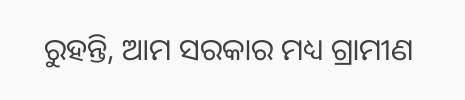ରୁହନ୍ତି, ଆମ ସରକାର ମଧ୍ୟ ଗ୍ରାମୀଣ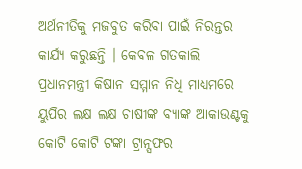ଅର୍ଥନୀତିକୁ ମଜବୁତ କରିବା ପାଇଁ ନିରନ୍ତର କାର୍ଯ୍ୟ କରୁଛନ୍ତି । କେବଳ ଗତକାଲି ପ୍ରଧାନମନ୍ତ୍ରୀ କିଷାନ ସମ୍ମାନ ନିଧି ମାଧ୍ୟମରେ ୟୁପିର ଲକ୍ଷ ଲକ୍ଷ ଚାଷୀଙ୍କ ବ୍ୟାଙ୍କ ଆକାଉଣ୍ଟକୁ କୋଟି କୋଟି ଟଙ୍କା ଟ୍ରାନ୍ସଫର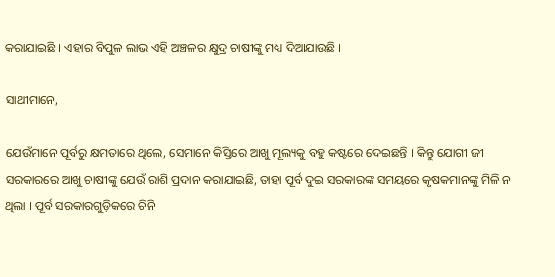କରାଯାଇଛି । ଏହାର ବିପୁଳ ଲାଭ ଏହି ଅଞ୍ଚଳର କ୍ଷୁଦ୍ର ଚାଷୀଙ୍କୁ ମଧ୍ୟ ଦିଆଯାଉଛି ।

ସାଥୀମାନେ,

ଯେଉଁମାନେ ପୂର୍ବରୁ କ୍ଷମତାରେ ଥିଲେ, ସେମାନେ କିସ୍ତିରେ ଆଖୁ ମୂଲ୍ୟକୁ ବହୁ କଷ୍ଟରେ ଦେଇଛନ୍ତି । କିନ୍ତୁ ଯୋଗୀ ଜୀ ସରକାରରେ ଆଖୁ ଚାଷୀଙ୍କୁ ଯେଉଁ ରାଶି ପ୍ରଦାନ କରାଯାଇଛି, ତାହା ପୂର୍ବ ଦୁଇ ସରକାରଙ୍କ ସମୟରେ କୃଷକମାନଙ୍କୁ ମିଳି ନ ଥିଲା । ପୂର୍ବ ସରକାରଗୁଡ଼ିକରେ ଚିନି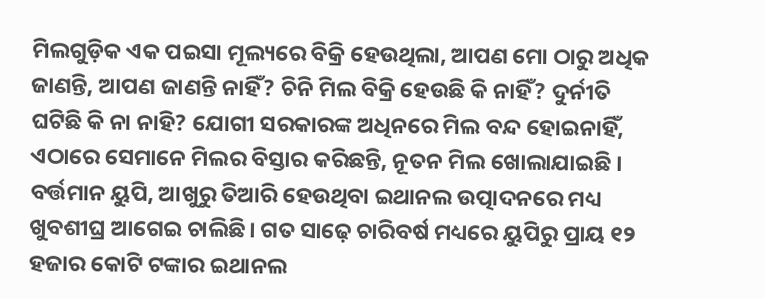ମିଲଗୁଡ଼ିକ ଏକ ପଇସା ମୂଲ୍ୟରେ ବିକ୍ରି ହେଉଥିଲା, ଆପଣ ମୋ ଠାରୁ ଅଧିକ ଜାଣନ୍ତି, ଆପଣ ଜାଣନ୍ତି ନାହିଁ? ଚିନି ମିଲ ବିକ୍ରି ହେଉଛି କି ନାହିଁ? ଦୁର୍ନୀତି ଘଟିଛି କି ନା ନାହି? ଯୋଗୀ ସରକାରଙ୍କ ଅଧିନରେ ମିଲ ବନ୍ଦ ହୋଇନାହିଁ, ଏଠାରେ ସେମାନେ ମିଲର ବିସ୍ତାର କରିଛନ୍ତି, ନୂତନ ମିଲ ଖୋଲାଯାଇଛି । ବର୍ତ୍ତମାନ ୟୁପି, ଆଖୁରୁ ତିଆରି ହେଉଥିବା ଇଥାନଲ ଉତ୍ପାଦନରେ ମଧ୍ୟ ଖୁବଶୀଘ୍ର ଆଗେଇ ଚାଲିଛି। ଗତ ସାଢ଼େ ଚାରିବର୍ଷ ମଧ୍ୟରେ ୟୁପିରୁ ପ୍ରାୟ ୧୨ ହଜାର କୋଟି ଟଙ୍କାର ଇଥାନଲ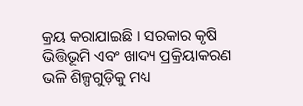କ୍ରୟ କରାଯାଇଛି । ସରକାର କୃଷି ଭିତ୍ତିଭୂମି ଏବଂ ଖାଦ୍ୟ ପ୍ରକ୍ରିୟାକରଣ ଭଳି ଶିଳ୍ପଗୁଡ଼ିକୁ ମଧ୍ୟ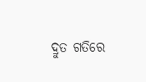ଦ୍ରୁତ ଗତିରେ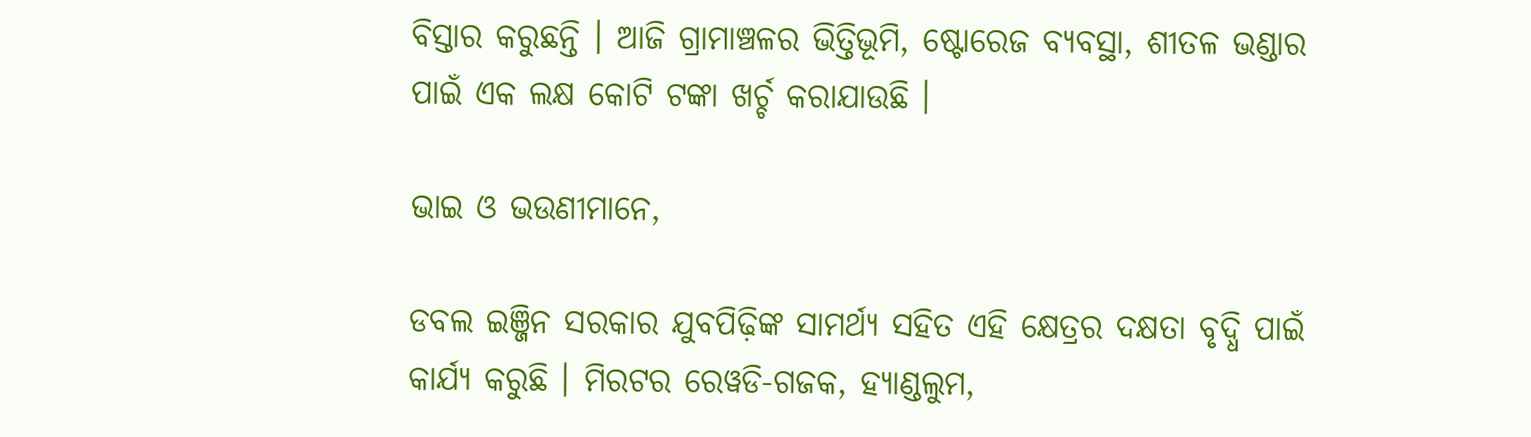ବିସ୍ତାର କରୁଛନ୍ତି । ଆଜି ଗ୍ରାମାଞ୍ଚଳର ଭିତ୍ତିଭୂମି, ଷ୍ଟୋରେଜ ବ୍ୟବସ୍ଥା, ଶୀତଳ ଭଣ୍ଡାର ପାଇଁ ଏକ ଲକ୍ଷ କୋଟି ଟଙ୍କା ଖର୍ଚ୍ଚ କରାଯାଉଛି ।

ଭାଇ ଓ ଭଉଣୀମାନେ,

ଡବଲ ଇଞ୍ଜିନ ସରକାର ଯୁବପିଢ଼ିଙ୍କ ସାମର୍ଥ୍ୟ ସହିତ ଏହି କ୍ଷେତ୍ରର ଦକ୍ଷତା ବୃଦ୍ଧି ପାଇଁ କାର୍ଯ୍ୟ କରୁଛି । ମିରଟର ରେୱଡି-ଗଜକ, ହ୍ୟାଣ୍ଡଲୁମ,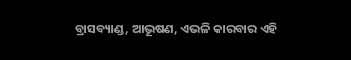ବ୍ରାସବ୍ୟାଣ୍ଡ, ଆଭୂଷଣ, ଏଭଳି କାରବାର ଏହି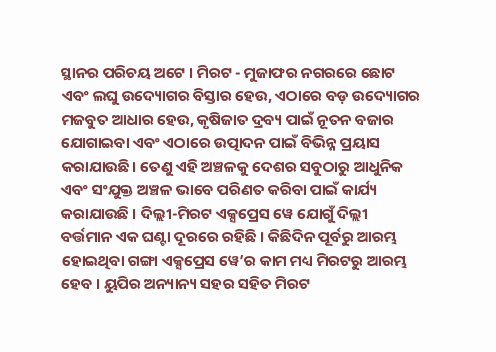ସ୍ଥାନର ପରିଚୟ ଅଟେ । ମିରଟ - ମୁଜାଫର ନଗରରେ ଛୋଟ ଏବଂ ଲଘୁ ଉଦ୍ୟୋଗର ବିସ୍ତାର ହେଉ, ଏଠାରେ ବଡ଼ ଉଦ୍ୟୋଗର ମଜବୁତ ଆଧାର ହେଉ, କୃଷିଜାତ ଦ୍ରବ୍ୟ ପାଇଁ ନୂତନ ବଜାର ଯୋଗାଇବା ଏବଂ ଏଠାରେ ଉତ୍ପାଦନ ପାଇଁ ବିଭିନ୍ନ ପ୍ରୟାସ କରାଯାଉଛି। ତେଣୁ ଏହି ଅଞ୍ଚଳକୁ ଦେଶର ସବୁଠାରୁ ଆଧୁନିକ ଏବଂ ସଂଯୁକ୍ତ ଅଞ୍ଚଳ ଭାବେ ପରିଣତ କରିବା ପାଇଁ କାର୍ଯ୍ୟ କରାଯାଉଛି । ଦିଲ୍ଲୀ-ମିରଟ ଏକ୍ସପ୍ରେସ ୱେ ଯୋଗୁଁ ଦିଲ୍ଲୀ ବର୍ତ୍ତମାନ ଏକ ଘଣ୍ଟା ଦୂରରେ ରହିଛି । କିଛିଦିନ ପୂର୍ବରୁ ଆରମ୍ଭ ହୋଇଥିବା ଗଙ୍ଗା ଏକ୍ସପ୍ରେସ ୱେ’ର କାମ ମଧ୍ୟ ମିରଟରୁ ଆରମ୍ଭ ହେବ । ୟୁପିର ଅନ୍ୟାନ୍ୟ ସହର ସହିତ ମିରଟ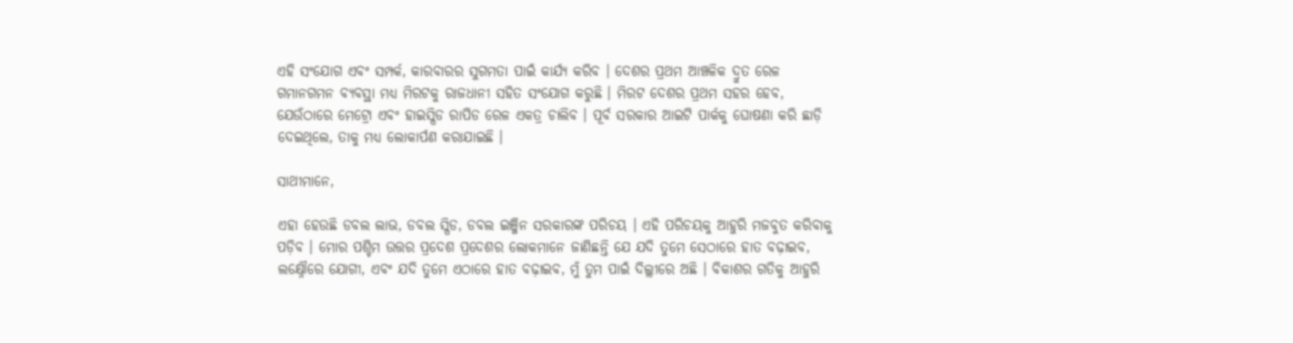ଏହି ସଂଯୋଗ ଏବଂ ସମ୍ପର୍କ, କାରବାରର ସୁଗମତା ପାଇଁ କାର୍ଯ୍ୟ କରିବ । ଦେଶର ପ୍ରଥମ ଆଞ୍ଚଳିକ ଦ୍ରୁତ ରେଳ ଗମାନଗମନ ବ୍ୟବସ୍ଥା ମଧ୍ୟ ମିରଟକୁ ରାଜଧାନୀ ସହିତ ସଂଯୋଗ କରୁଛି । ମିରଟ ଦେଶର ପ୍ରଥମ ସହର ହେବ, ଯେଉଁଠାରେ ମେଟ୍ରୋ ଏବଂ ହାଇସ୍ପିଡ ରାପିଡ ରେଳ ଏକତ୍ର ଚାଲିବ । ପୂର୍ବ ସରକାର ଆଇଟି ପାର୍କକୁ ଘୋଷଣା କରି ଛାଡ଼ି ଦେଇଥିଲେ, ତାକୁ ମଧ୍ୟ ଲୋକାର୍ପଣ କରାଯାଇଛି ।

ସାଥୀମାନେ,

ଏହା ହେଉଛି ଡବଲ ଲାଭ, ଡବଲ ସ୍ପିଡ, ଡବଲ ଇଞ୍ଜିନ ସରକାରଙ୍କ ପରିଚୟ । ଏହି ପରିଚୟକୁ ଆହୁରି ମଜବୁତ କରିବାକୁ ପଡ଼ିବ । ମୋର ପଶ୍ଚିମ ଉତ୍ତର ପ୍ରଦେଶ ପ୍ରଦେଶର ଲୋକମାନେ ଜାଣିଛନ୍ତି ଯେ ଯଦି ତୁମେ ସେଠାରେ ହାତ ବଢ଼ାଇବ, ଲକ୍ଷ୍ନୌରେ ଯୋଗୀ, ଏବଂ ଯଦି ତୁମେ ଏଠାରେ ହାତ ବଢ଼ାଇବ, ମୁଁ ତୁମ ପାଇଁ ଦିଲ୍ଲୀରେ ଅଛି । ବିକାଶର ଗତିକୁ ଆହୁରି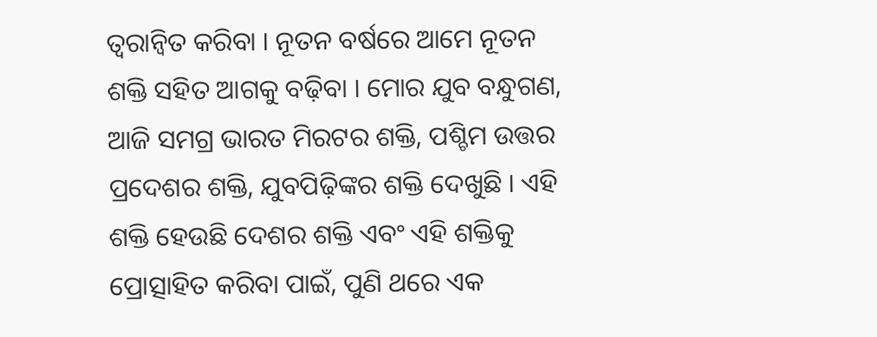ତ୍ୱରାନ୍ୱିତ କରିବା । ନୂତନ ବର୍ଷରେ ଆମେ ନୂତନ ଶକ୍ତି ସହିତ ଆଗକୁ ବଢ଼ିବା । ମୋର ଯୁବ ବନ୍ଧୁଗଣ, ଆଜି ସମଗ୍ର ଭାରତ ମିରଟର ଶକ୍ତି, ପଶ୍ଚିମ ଉତ୍ତର ପ୍ରଦେଶର ଶକ୍ତି, ଯୁବପିଢ଼ିଙ୍କର ଶକ୍ତି ଦେଖୁଛି । ଏହି ଶକ୍ତି ହେଉଛି ଦେଶର ଶକ୍ତି ଏବଂ ଏହି ଶକ୍ତିକୁ ପ୍ରୋତ୍ସାହିତ କରିବା ପାଇଁ, ପୁଣି ଥରେ ଏକ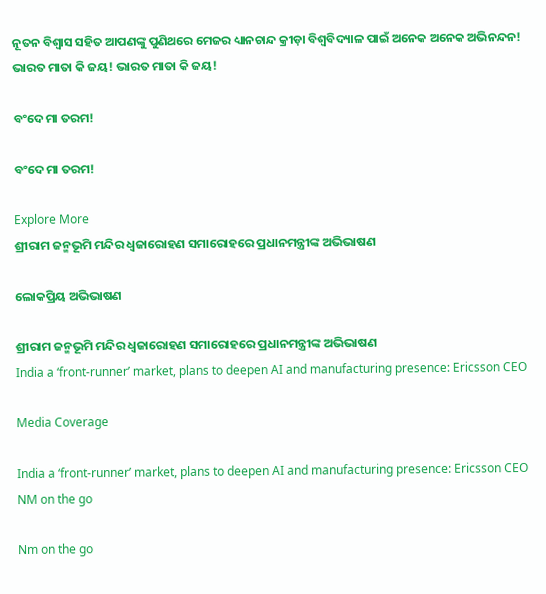ନୂତନ ବିଶ୍ୱାସ ସହିତ ଆପଣଙ୍କୁ ପୁଣିଥରେ ମେଜର ଧ୍ୟାନଚାନ୍ଦ କ୍ରୀଡ଼ା ବିଶ୍ୱବିଦ୍ୟାଳ ପାଇଁ ଅନେକ ଅନେକ ଅଭିନନ୍ଦନ! ଭାରତ ମାତା କି ଜୟ! ଭାରତ ମାତା କି ଜୟ!

ବଂଦେ ମା ତରମ!

ବଂଦେ ମା ତରମ!

Explore More
ଶ୍ରୀରାମ ଜନ୍ମଭୂମି ମନ୍ଦିର ଧ୍ଵଜାରୋହଣ ସମାରୋହରେ ପ୍ରଧାନମନ୍ତ୍ରୀଙ୍କ ଅଭିଭାଷଣ

ଲୋକପ୍ରିୟ ଅଭିଭାଷଣ

ଶ୍ରୀରାମ ଜନ୍ମଭୂମି ମନ୍ଦିର ଧ୍ଵଜାରୋହଣ ସମାରୋହରେ ପ୍ରଧାନମନ୍ତ୍ରୀଙ୍କ ଅଭିଭାଷଣ
India a ‘front-runner’ market, plans to deepen AI and manufacturing presence: Ericsson CEO

Media Coverage

India a ‘front-runner’ market, plans to deepen AI and manufacturing presence: Ericsson CEO
NM on the go

Nm on the go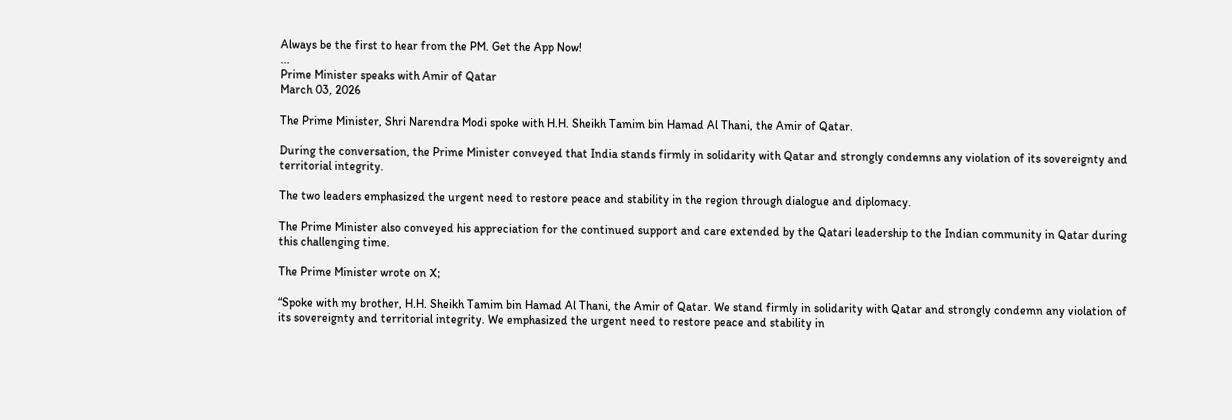Always be the first to hear from the PM. Get the App Now!
...
Prime Minister speaks with Amir of Qatar
March 03, 2026

The Prime Minister, Shri Narendra Modi spoke with H.H. Sheikh Tamim bin Hamad Al Thani, the Amir of Qatar.

During the conversation, the Prime Minister conveyed that India stands firmly in solidarity with Qatar and strongly condemns any violation of its sovereignty and territorial integrity.

The two leaders emphasized the urgent need to restore peace and stability in the region through dialogue and diplomacy.

The Prime Minister also conveyed his appreciation for the continued support and care extended by the Qatari leadership to the Indian community in Qatar during this challenging time.

The Prime Minister wrote on X;

“Spoke with my brother, H.H. Sheikh Tamim bin Hamad Al Thani, the Amir of Qatar. We stand firmly in solidarity with Qatar and strongly condemn any violation of its sovereignty and territorial integrity. We emphasized the urgent need to restore peace and stability in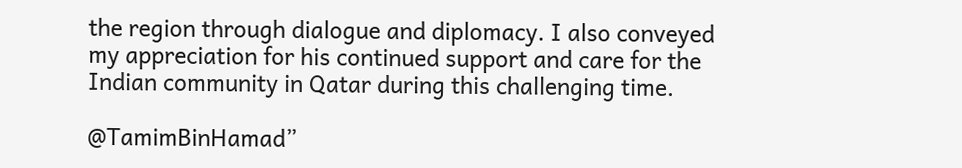the region through dialogue and diplomacy. I also conveyed my appreciation for his continued support and care for the Indian community in Qatar during this challenging time.

@TamimBinHamad”